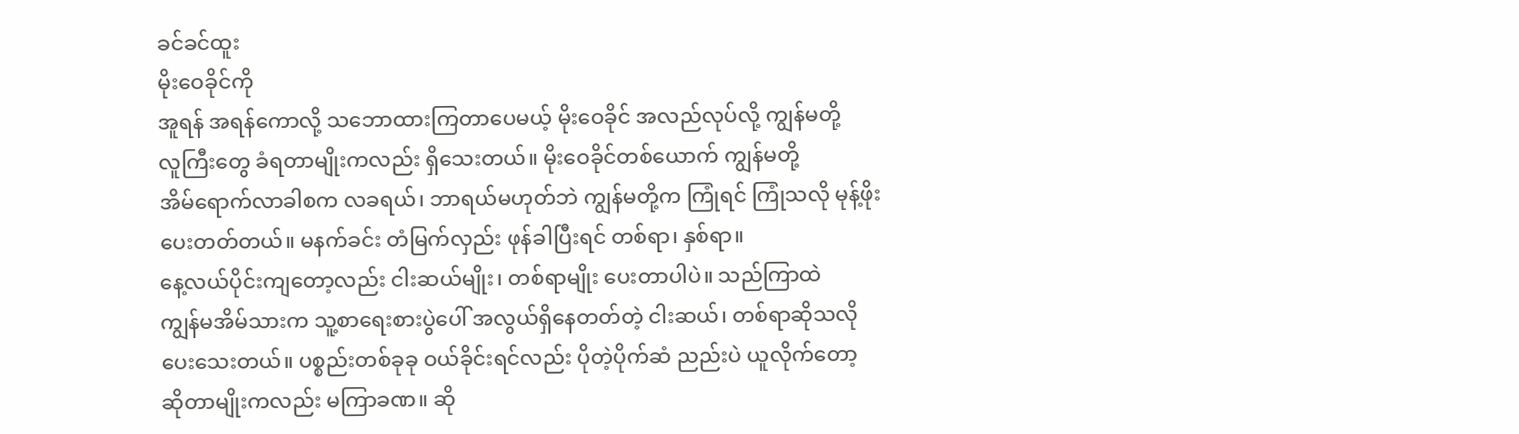ခင်ခင်ထူး
မိုးဝေခိုင်ကို
အူရန် အရန်ကောလို့ သဘောထားကြတာပေမယ့် မိုးဝေခိုင် အလည်လုပ်လို့ ကျွန်မတို့
လူကြီးတွေ ခံရတာမျိုးကလည်း ရှိသေးတယ်။ မိုးဝေခိုင်တစ်ယောက် ကျွန်မတို့
အိမ်ရောက်လာခါစက လခရယ်၊ ဘာရယ်မဟုတ်ဘဲ ကျွန်မတို့က ကြုံရင် ကြုံသလို မုန့်ဖိုး
ပေးတတ်တယ်။ မနက်ခင်း တံမြက်လှည်း ဖုန်ခါပြီးရင် တစ်ရာ၊ နှစ်ရာ။
နေ့လယ်ပိုင်းကျတော့လည်း ငါးဆယ်မျိုး၊ တစ်ရာမျိုး ပေးတာပါပဲ။ သည်ကြာထဲ
ကျွန်မအိမ်သားက သူ့စာရေးစားပွဲပေါ် အလွယ်ရှိနေတတ်တဲ့ ငါးဆယ်၊ တစ်ရာဆိုသလို
ပေးသေးတယ်။ ပစ္စည်းတစ်ခုခု ဝယ်ခိုင်းရင်လည်း ပိုတဲ့ပိုက်ဆံ ညည်းပဲ ယူလိုက်တော့
ဆိုတာမျိုးကလည်း မကြာခဏ။ ဆို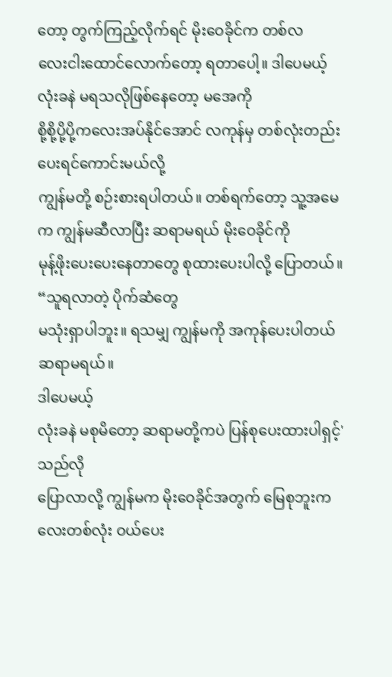တော့ တွက်ကြည့်လိုက်ရင် မိုးဝေခိုင်က တစ်လ
လေးငါးထောင်လောက်တော့ ရတာပေါ့။ ဒါပေမယ့် လုံးခနဲ မရသလိုဖြစ်နေတော့ မအေကို
စို့စို့ပို့ပို့ကလေးအပ်နိုင်အောင် လကုန်မှ တစ်လုံးတည်း ပေးရင်ကောင်းမယ်လို့
ကျွန်မတို့ စဉ်းစားရပါတယ်။ တစ်ရက်တော့ သူ့အမေက ကျွန်မဆီလာပြီး ဆရာမရယ် မိုးဝေခိုင်ကို
မုန့်ဖိုးပေးပေးနေတာတွေ စုထားပေးပါလို့ ပြောတယ်။ “သူရလာတဲ့ ပိုက်ဆံတွေ
မသုံးရှာပါဘူး။ ရသမျှ ကျွန်မကို အကုန်ပေးပါတယ် ဆရာမရယ်။
ဒါပေမယ့်
လုံးခနဲ မစုမိတော့ ဆရာမတို့ကပဲ ပြန်စုပေးထားပါရှင့်'
သည်လို
ပြောလာလို့ ကျွန်မက မိုးဝေခိုင်အတွက် မြေစုဘူးကလေးတစ်လုံး ဝယ်ပေး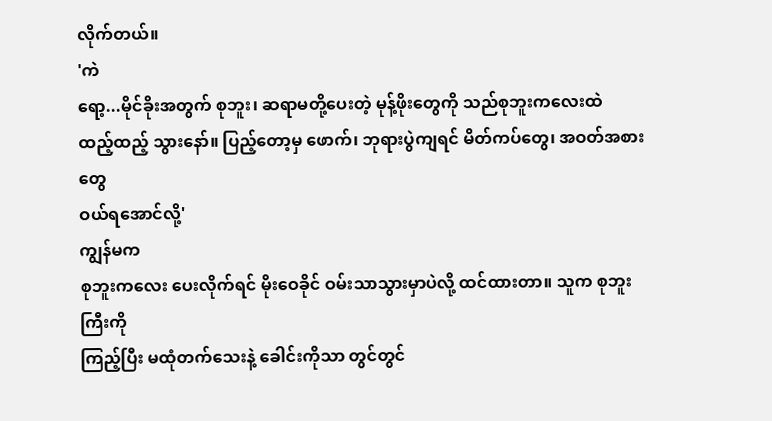လိုက်တယ်။
'ကဲ
ရော့...မိုင်ခိုးအတွက် စုဘူး၊ ဆရာမတို့ပေးတဲ့ မုန့်ဖိုးတွေကို သည်စုဘူးကလေးထဲ
ထည့်ထည့် သွားနော်။ ပြည့်တော့မှ ဖောက်၊ ဘုရားပွဲကျရင် မိတ်ကပ်တွေ၊ အဝတ်အစားတွေ
ဝယ်ရအောင်လို့'
ကျွန်မက
စုဘူးကလေး ပေးလိုက်ရင် မိုးဝေခိုင် ဝမ်းသာသွားမှာပဲလို့ ထင်ထားတာ။ သူက စုဘူးကြီးကို
ကြည့်ပြီး မထုံတက်သေးနဲ့ ခေါင်းကိုသာ တွင်တွင်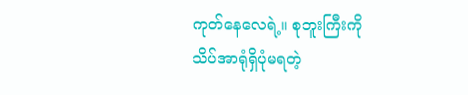ကုတ်နေလေရဲ့။ စုဘူးကြီးကို
သိပ်အာရုံရှိပုံမရတဲ့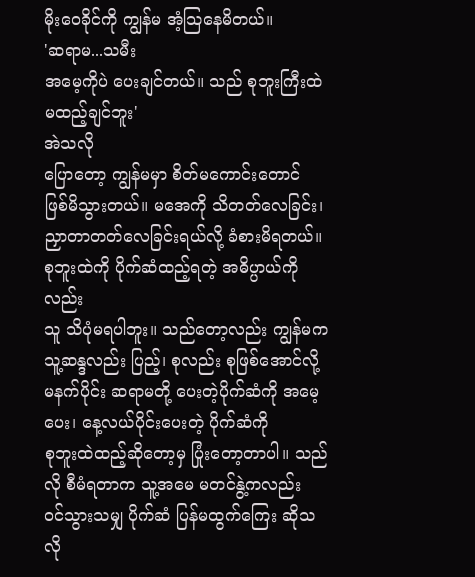မိုးဝေခိုင်ကို ကျွန်မ အံ့သြနေမိတယ်။
'ဆရာမ...သမီး
အမေ့ကိုပဲ ပေးချင်တယ်။ သည် စုဘူးကြီးထဲ မထည့်ချင်ဘူး'
အဲသလို
ပြောတော့ ကျွန်မမှာ စိတ်မကောင်းတောင် ဖြစ်မိသွားတယ်။ မအေကို သိတတ်လေခြင်း၊
ညှာတာတတ်လေခြင်းရယ်လို့ ခံစားမိရတယ်။ စုဘူးထဲကို ပိုက်ဆံထည့်ရတဲ့ အဓိပ္ပာယ်ကိုလည်း
သူ သိပုံမရပါဘူး။ သည်တော့လည်း ကျွန်မက သူ့ဆန္ဒလည်း ပြည့်၊ စုလည်း စုဖြစ်အောင်လို့
မနက်ပိုင်း ဆရာမတို့ ပေးတဲ့ပိုက်ဆံကို အမေ့ပေး၊ နေ့လယ်ပိုင်းပေးတဲ့ ပိုက်ဆံကို
စုဘူးထဲထည့်ဆိုတော့မှ ပြုံးတော့တာပါ။ သည်လို စီမံရတာက သူ့အမေ မတင်နွဲ့ကလည်း
ဝင်သွားသမျှ ပိုက်ဆံ ပြန်မထွက်ကြေး ဆိုသလို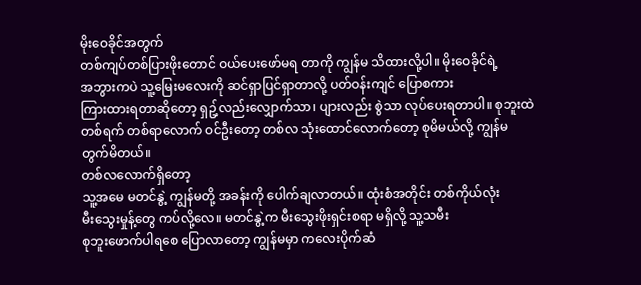မိုးဝေခိုင်အတွက်
တစ်ကျပ်တစ်ပြားဖိုးတောင် ဝယ်ပေးဖော်မရ တာကို ကျွန်မ သိထားလို့ပါ။ မိုးဝေခိုင်ရဲ့
အဘွားကပဲ သူ့မြေးမလေးကို ဆင်ရှာပြင်ရှာတာလို့ ပတ်ဝန်းကျင် ပြောစကား
ကြားထားရတာဆိုတော့ ရှဥ့်လည်းလျှောက်သာ၊ ပျားလည်း စွဲသာ လုပ်ပေးရတာပါ။ စုဘူးထဲ
တစ်ရက် တစ်ရာလောက် ဝင်ဦးတော့ တစ်လ သုံးထောင်လောက်တော့ စုမိမယ်လို့ ကျွန်မ
တွက်မိတယ်။
တစ်လလောက်ရှိတော့
သူ့အမေ မတင်နွဲ့ ကျွန်မတို့ အခန်းကို ပေါက်ချလာတယ်။ ထုံးစံအတိုင်း တစ်ကိုယ်လုံး
မီးသွေးမှုန့်တွေ ကပ်လို့လေ။ မတင်နွဲ့က မီးသွေးဖိုးရှင်းစရာ မရှိလို့ သူ့သမီး
စုဘူးဖောက်ပါရစေ ပြောလာတော့ ကျွန်မမှာ ကလေးပိုက်ဆံ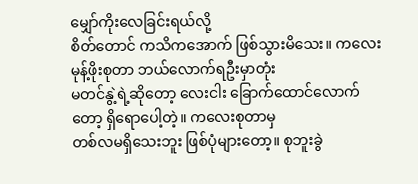မျှော်ကိုးလေခြင်းရယ်လို့
စိတ်တောင် ကသိကအောက် ဖြစ်သွားမိသေး။ ကလေးမုန့်ဖိုးစုတာ ဘယ်လောက်ရဦးမှာတုံး
မတင်နွဲ့ရဲ့ဆိုတော့ လေးငါး ခြောက်ထောင်လောက်တော့ ရှိရောပေါ့တဲ့။ ကလေးစုတာမှ
တစ်လမရှိသေးဘူး ဖြစ်ပုံများတော့။ စုဘူးခွဲ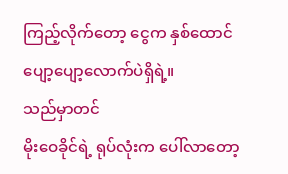ကြည့်လိုက်တော့ ငွေက နှစ်ထောင်
ပျော့ပျော့လောက်ပဲရှိရဲ့။
သည်မှာတင်
မိုးဝေခိုင်ရဲ့ ရုပ်လုံးက ပေါ်လာတော့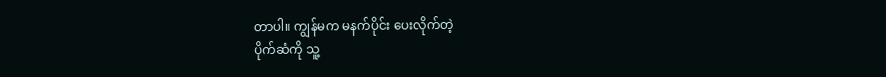တာပါ။ ကျွန်မက မနက်ပိုင်း ပေးလိုက်တဲ့
ပိုက်ဆံကို သူ့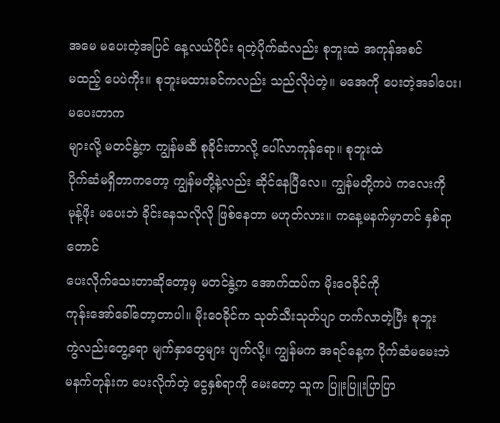အမေ မပေးတဲ့အပြင် နေ့လယ်ပိုင်း ရတဲ့ပိုက်ဆံလည်း စုဘူးထဲ အကုန်အစင်
မထည့် ပေပဲကိုး။ စုဘူးမထားခင်ကလည်း သည်လိုပဲတဲ့။ မအေကို ပေးတဲ့အခါပေး၊ မပေးတာက
များလို့ မတင်နွဲ့က ကျွန်မဆီ စုခိုင်းတာလို့ ပေါ်လာကုန်ရော။ စုဘူးထဲ
ပိုက်ဆံမရှိတာကတော့ ကျွန်မတို့နဲ့လည်း ဆိုင်နေပြီလေ။ ကျွန်မတို့ကပဲ ကလေးကို
မုန့်ဖိုး မပေးဘဲ ခိုင်းနေသလိုလို ဖြစ်နေတာ မဟုတ်လား။ ကနေ့မနက်မှာတင် နှစ်ရာတောင်
ပေးလိုက်သေးတာဆိုတော့မှ မတင်နွဲ့က အောက်ထပ်က မိုးဝေခိုင်ကို
ကုန်းအော်ခေါ်တော့တာပါ။ မိုးဝေခိုင်က သုတ်သီးသုတ်ပျာ တက်လာတဲ့ပြီး စုဘူး
ကွဲလည်းတွေ့ရော မျက်နှာတွေများ ပျက်လို့။ ကျွန်မက အရင်နေ့က ပိုက်ဆံမမေးဘဲ
မနက်တုန်းက ပေးလိုက်တဲ့ ငွေနှစ်ရာကို မေးတော့ သူက ပြူးပြူးပြာပြာ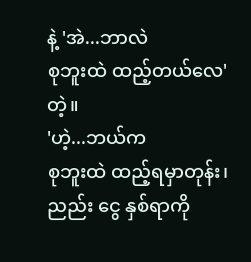နဲ့ 'အဲ...ဘာလဲ
စုဘူးထဲ ထည့်တယ်လေ' တဲ့။
'ဟဲ့...ဘယ်က
စုဘူးထဲ ထည့်ရမှာတုန်း၊ ညည်း ငွေ နှစ်ရာကို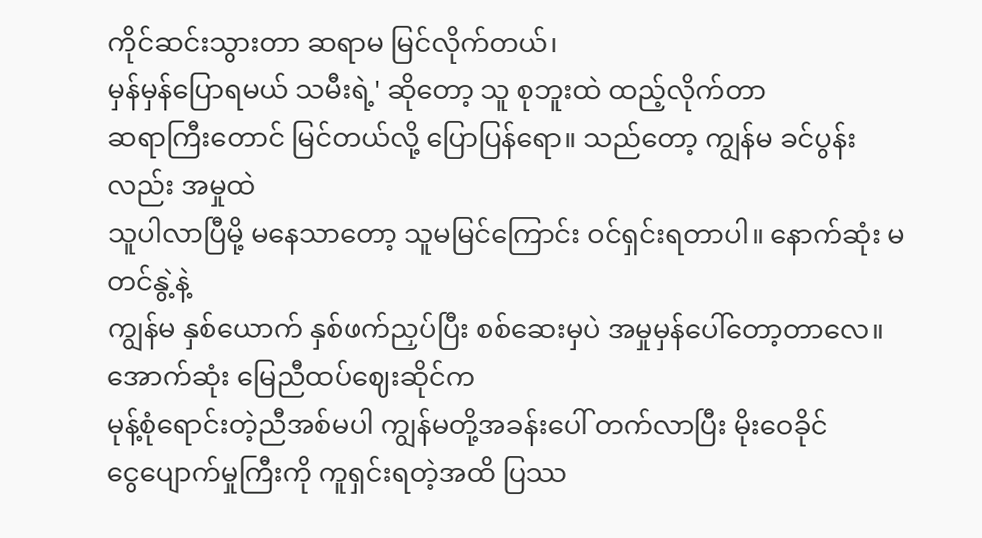ကိုင်ဆင်းသွားတာ ဆရာမ မြင်လိုက်တယ်၊
မှန်မှန်ပြောရမယ် သမီးရဲ့' ဆိုတော့ သူ စုဘူးထဲ ထည့်လိုက်တာ
ဆရာကြီးတောင် မြင်တယ်လို့ ပြောပြန်ရော။ သည်တော့ ကျွန်မ ခင်ပွန်းလည်း အမှုထဲ
သူပါလာပြီမို့ မနေသာတော့ သူမမြင်ကြောင်း ဝင်ရှင်းရတာပါ။ နောက်ဆုံး မတင်နွဲ့နဲ့
ကျွန်မ နှစ်ယောက် နှစ်ဖက်ညှပ်ပြီး စစ်ဆေးမှပဲ အမှုမှန်ပေါ်တော့တာလေ။ အောက်ဆုံး မြေညီထပ်ဈေးဆိုင်က
မုန့်စုံရောင်းတဲ့ညီအစ်မပါ ကျွန်မတို့အခန်းပေါ် တက်လာပြီး မိုးဝေခိုင်
ငွေပျောက်မှုကြီးကို ကူရှင်းရတဲ့အထိ ပြဿ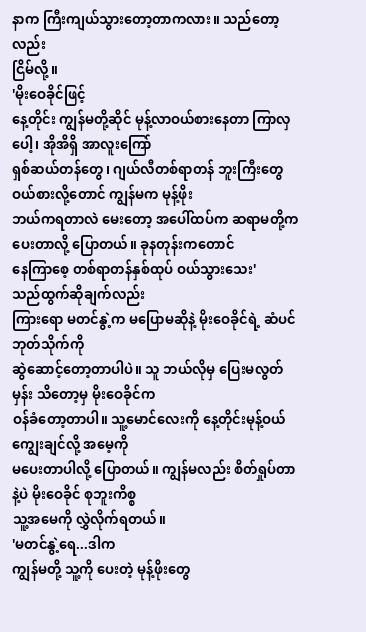နာက ကြီးကျယ်သွားတော့တာကလား။ သည်တော့လည်း
ငြိမ်လို့။
'မိုးဝေခိုင်ဖြင့်
နေ့တိုင်း ကျွန်မတို့ဆိုင် မုန့်လာဝယ်စားနေတာ ကြာလှပေါ့၊ အိုအိရှိ အာလူးကြော်
ရှစ်ဆယ်တန်တွေ၊ ဂျယ်လီတစ်ရာတန် ဘူးကြီးတွေ ဝယ်စားလို့တောင် ကျွန်မက မုန့်ဖိုး
ဘယ်ကရတာလဲ မေးတော့ အပေါ်ထပ်က ဆရာမတို့က ပေးတာလို့ ပြောတယ်။ ခုနတုန်းကတောင်
နေကြာစေ့ တစ်ရာတန်နှစ်ထုပ် ဝယ်သွားသေး'
သည်ထွက်ဆိုချက်လည်း
ကြားရော မတင်နွဲ့က မပြောမဆိုနဲ့ မိုးဝေခိုင်ရဲ့ ဆံပင်ဘုတ်သိုက်ကို
ဆွဲဆောင့်တော့တာပါပဲ။ သူ ဘယ်လိုမှ ပြေးမလွတ်မှန်း သိတော့မှ မိုးဝေခိုင်က
ဝန်ခံတော့တာပါ။ သူ့မောင်လေးကို နေ့တိုင်းမုန့်ဝယ်ကျွေးချင်လို့ အမေ့ကို
မပေးတာပါလို့ ပြောတယ်။ ကျွန်မလည်း စိတ်ရှုပ်တာနဲ့ပဲ မိုးဝေခိုင် စုဘူးကိစ္စ
သူ့အမေကို လွှဲလိုက်ရတယ်။
'မတင်နွဲ့ရေ...ဒါက
ကျွန်မတို့ သူ့ကို ပေးတဲ့ မုန့်ဖိုးတွေ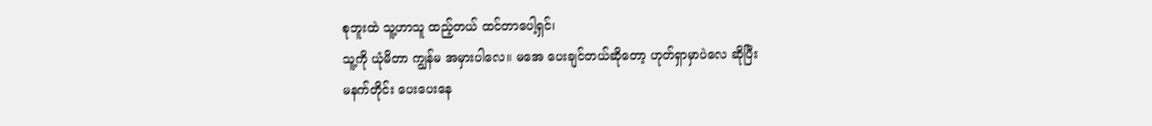စုဘူးထဲ သူ့ဟာသူ ထည့်တယ် ထင်တာပေါ့ရှင်၊
သူ့ကို ယုံမိတာ ကျွန်မ အမှားပါလေ။ မအေ ပေးချင်တယ်ဆိုတော့ ဟုတ်ရှာမှာပဲလေ ဆိုပြီး
မနက်တိုင်း ပေးပေးနေ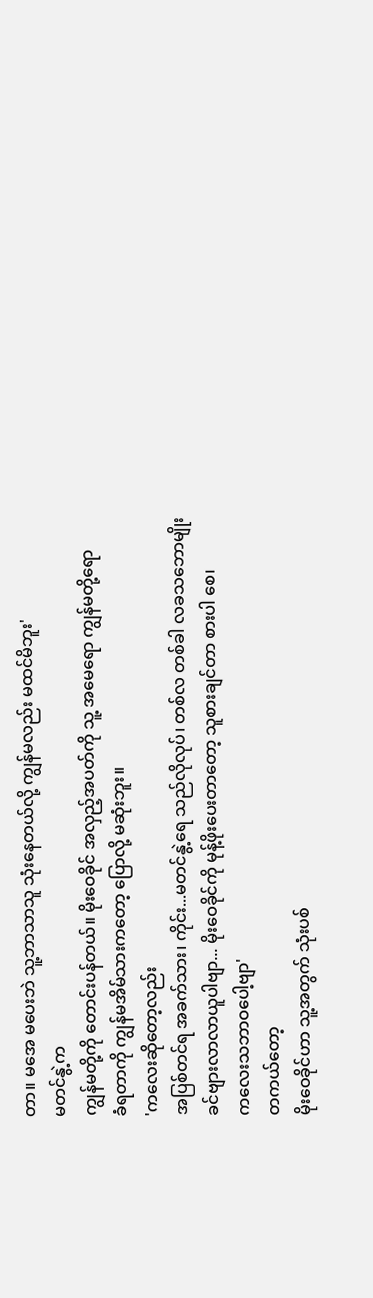တာ။ မအေ မပေးဘဲ သူ့ဘာသာသူ သုံးနေတယ်လို့ ကျွန်မလည်း မထင်မိဘူး'
မတင်နွဲ့က
ကျွန်မတို့ကို တောင်းပန်တယ်။ မိုးဝေခိုင် အလှည့်အပတ်ကို သူ့ အမေရော ကျွန်မတို့ရော
ခံရတာကို ကျွန်မအိမ်သားကတော့ ပြောလို့ မဆုံးဘူး။
'ကလေးဆိုတော့လည်း
အပြစ်တင်ရ အခက်သား၊ ကိုင်း...မတင်နွဲ့ရေ သည်လိုလုပ်၊ တစ်လ တစ်ခါ လခသဘောမျိုး
ခင်ဗျားလာလာယူပါဗျာ... မိုးဝေခိုင်ကို မုန့်ဖိုးပေးတာတော့ သူစားချင်တာ စားပါ စေ၊
ကလေးသဘာဝပေါ့ဗျာ'
တကယ်တော့
မိုးဝေခိုင်ဟာ သူ့အတွက် သုံးပစ်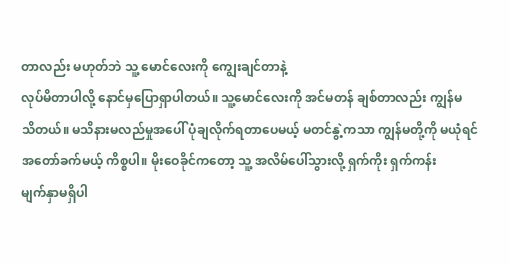တာလည်း မဟုတ်ဘဲ သူ့ မောင်လေးကို ကျွေးချင်တာနဲ့
လုပ်မိတာပါလို့ နောင်မှပြောရှာပါတယ်။ သူ့မောင်လေးကို အင်မတန် ချစ်တာလည်း ကျွန်မ
သိတယ်။ မသိနားမလည်မှုအပေါ် ပုံချလိုက်ရတာပေမယ့် မတင်နွဲ့ကသာ ကျွန်မတို့ကို မယုံရင်
အတော်ခက်မယ့် ကိစ္စပါ။ မိုးဝေခိုင်ကတော့ သူ့ အလိမ်ပေါ်သွားလို့ ရှက်ကိုး ရှက်ကန်း
မျက်နှာမရှိပါ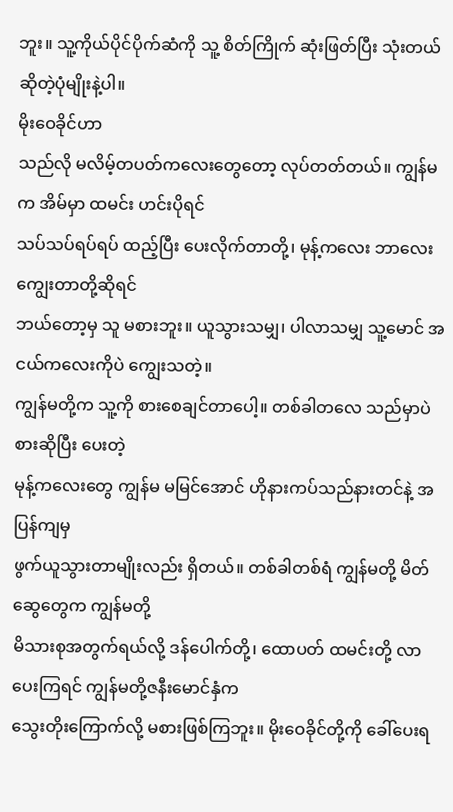ဘူး။ သူ့ကိုယ်ပိုင်ပိုက်ဆံကို သူ့ စိတ်ကြိုက် ဆုံးဖြတ်ပြီး သုံးတယ်
ဆိုတဲ့ပုံမျိုးနဲ့ပါ။
မိုးဝေခိုင်ဟာ
သည်လို မလိမ့်တပတ်ကလေးတွေတော့ လုပ်တတ်တယ်။ ကျွန်မက အိမ်မှာ ထမင်း ဟင်းပိုရင်
သပ်သပ်ရပ်ရပ် ထည့်ပြီး ပေးလိုက်တာတို့၊ မုန့်ကလေး ဘာလေး ကျွေးတာတို့ဆိုရင်
ဘယ်တော့မှ သူ မစားဘူး။ ယူသွားသမျှ၊ ပါလာသမျှ သူ့မောင် အငယ်ကလေးကိုပဲ ကျွေးသတဲ့။
ကျွန်မတို့က သူ့ကို စားစေချင်တာပေါ့။ တစ်ခါတလေ သည်မှာပဲ စားဆိုပြီး ပေးတဲ့
မုန့်ကလေးတွေ ကျွန်မ မမြင်အောင် ဟိုနားကပ်သည်နားတင်နဲ့ အပြန်ကျမှ
ဖွက်ယူသွားတာမျိုးလည်း ရှိတယ်။ တစ်ခါတစ်ရံ ကျွန်မတို့ မိတ်ဆွေတွေက ကျွန်မတို့
မိသားစုအတွက်ရယ်လို့ ဒန်ပေါက်တို့၊ ထောပတ် ထမင်းတို့ လာပေးကြရင် ကျွန်မတို့ဇနီးမောင်နှံက
သွေးတိုးကြောက်လို့ မစားဖြစ်ကြဘူး။ မိုးဝေခိုင်တို့ကို ခေါ်ပေးရ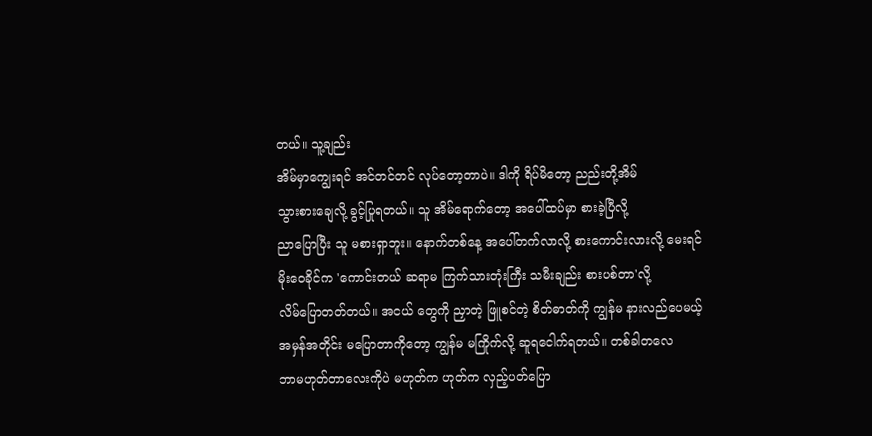တယ်။ သူ့ချည်း
အိမ်မှာကျွေးရင် အင်တင်တင် လုပ်တော့တာပဲ။ ဒါကို ရိပ်မိတော့ ညည်းတို့အိမ်
သွားစားချေလို့ ခွင့်ပြုရတယ်။ သူ အိမ်ရောက်တော့ အပေါ်ထပ်မှာ စားခဲ့ပြီလို့
ညာပြောပြီး သူ မစားရှာဘူး။ နောက်တစ်နေ့ အပေါ်တက်လာလို့ စားကောင်းလားလို့ မေးရင်
မိုးဝေခိုင်က 'ကောင်းတယ် ဆရာမ ကြက်သားတုံးကြီး သမီးချည်း စားပစ်တာ'လို့
လိမ်ပြောတတ်တယ်။ အငယ် တွေကို ညှာတဲ့ ဖြူစင်တဲ့ စိတ်ဓာတ်ကို ကျွန်မ နားလည်ပေမယ့်
အမှန်အတိုင်း မပြောတာကိုတော့ ကျွန်မ မကြိုက်လို့ ဆူရငေါက်ရတယ်။ တစ်ခါတလေ
ဘာမဟုတ်တာလေးကိုပဲ မဟုတ်က ဟုတ်က လှည့်ပတ်ပြော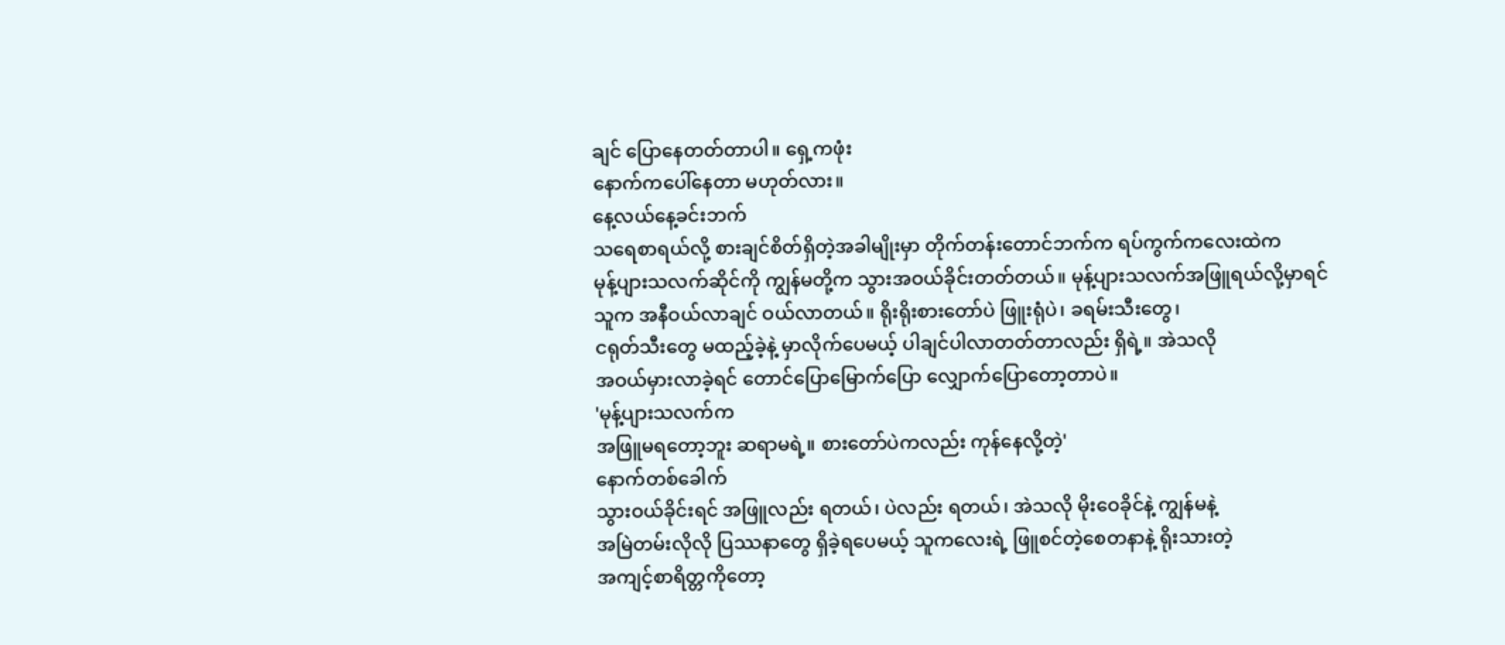ချင် ပြောနေတတ်တာပါ။ ရှေ့ကဖုံး
နောက်ကပေါ်နေတာ မဟုတ်လား။
နေ့လယ်နေ့ခင်းဘက်
သရေစာရယ်လို့ စားချင်စိတ်ရှိတဲ့အခါမျိုးမှာ တိုက်တန်းတောင်ဘက်က ရပ်ကွက်ကလေးထဲက
မုန့်ပျားသလက်ဆိုင်ကို ကျွန်မတို့က သွားအဝယ်ခိုင်းတတ်တယ်။ မုန့်ပျားသလက်အဖြူရယ်လို့မှာရင်
သူက အနီဝယ်လာချင် ဝယ်လာတယ်။ ရိုးရိုးစားတော်ပဲ ဖြူးရုံပဲ၊ ခရမ်းသီးတွေ၊
ငရုတ်သီးတွေ မထည့်ခဲ့နဲ့ မှာလိုက်ပေမယ့် ပါချင်ပါလာတတ်တာလည်း ရှိရဲ့။ အဲသလို
အဝယ်မှားလာခဲ့ရင် တောင်ပြောမြောက်ပြော လျှောက်ပြောတော့တာပဲ။
'မုန့်ပျားသလက်က
အဖြူမရတော့ဘူး ဆရာမရဲ့။ စားတော်ပဲကလည်း ကုန်နေလို့တဲ့'
နောက်တစ်ခေါက်
သွားဝယ်ခိုင်းရင် အဖြူလည်း ရတယ်၊ ပဲလည်း ရတယ်၊ အဲသလို မိုးဝေခိုင်နဲ့ ကျွန်မနဲ့
အမြဲတမ်းလိုလို ပြဿနာတွေ ရှိခဲ့ရပေမယ့် သူကလေးရဲ့ ဖြူစင်တဲ့စေတနာနဲ့ ရိုးသားတဲ့
အကျင့်စာရိတ္တကိုတော့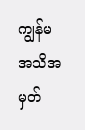ကျွန်မ အသိအမှတ်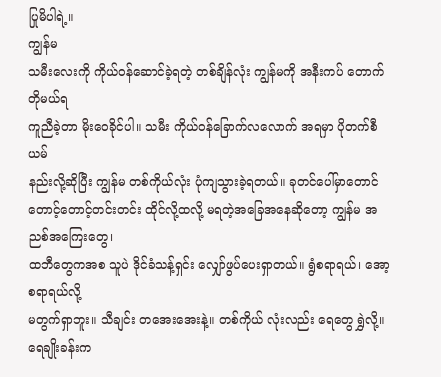ပြုမိပါရဲ့။
ကျွန်မ
သမီးလေးကို ကိုယ်ဝန်ဆောင်ခဲ့ရတဲ့ တစ်ချိန်လုံး ကျွန်မကို အနီးကပ် တောက်တိုမယ်ရ
ကူညီခဲ့တာ မိုးဝေခိုင်ပါ။ သမီး ကိုယ်ဝန်ခြောက်လလောက် အရမှာ ပိုတက်စီယမ်
နည်းလို့ဆိုပြီး ကျွန်မ တစ်ကိုယ်လုံး ပုံကျသွားခဲ့ရတယ်။ ခုတင်ပေါ်မှာတောင်
တောင့်တောင့်တင်းတင်း ထိုင်လို့ထလို့ မရတဲ့အခြေအနေဆိုတော့ ကျွန်မ အညစ်အကြေးတွေ၊
ထဘီတွေကအစ သူပဲ ဒိုင်ခံသန့်ရှင်း လျှော်ဖွပ်ပေးရှာတယ်။ ရွံစရာရယ်၊ အော့စရာရယ်လို့
မတွက်ရှာဘူး။ သီချင်း တအေးအေးနဲ့။ တစ်ကိုယ် လုံးလည်း ရေတွေ ရွှဲလို့။ ရေချိုးခန်းက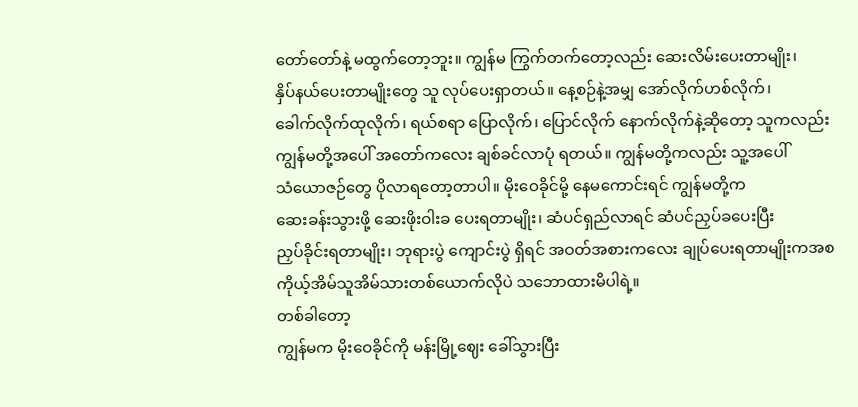တော်တော်နဲ့ မထွက်တော့ဘူး။ ကျွန်မ ကြွက်တက်တော့လည်း ဆေးလိမ်းပေးတာမျိုး၊
နှိပ်နယ်ပေးတာမျိုးတွေ သူ လုပ်ပေးရှာတယ်။ နေ့စဉ်နဲ့အမျှ အော်လိုက်ဟစ်လိုက်၊
ခေါက်လိုက်ထုလိုက်၊ ရယ်စရာ ပြောလိုက်၊ ပြောင်လိုက် နောက်လိုက်နဲ့ဆိုတော့ သူကလည်း
ကျွန်မတို့အပေါ် အတော်ကလေး ချစ်ခင်လာပုံ ရတယ်။ ကျွန်မတို့ကလည်း သူ့အပေါ်
သံယောဇဉ်တွေ ပိုလာရတော့တာပါ။ မိုးဝေခိုင်မို့ နေမကောင်းရင် ကျွန်မတို့က
ဆေးခန်းသွားဖို့ ဆေးဖိုးဝါးခ ပေးရတာမျိုး၊ ဆံပင်ရှည်လာရင် ဆံပင်ညှပ်ခပေးပြီး
ညှပ်ခိုင်းရတာမျိုး၊ ဘုရားပွဲ ကျောင်းပွဲ ရှိရင် အဝတ်အစားကလေး ချုပ်ပေးရတာမျိုးကအစ
ကိုယ့်အိမ်သူအိမ်သားတစ်ယောက်လိုပဲ သဘောထားမိပါရဲ့။
တစ်ခါတော့
ကျွန်မက မိုးဝေခိုင်ကို မန်းမြို့ဈေး ခေါ်သွားပြီး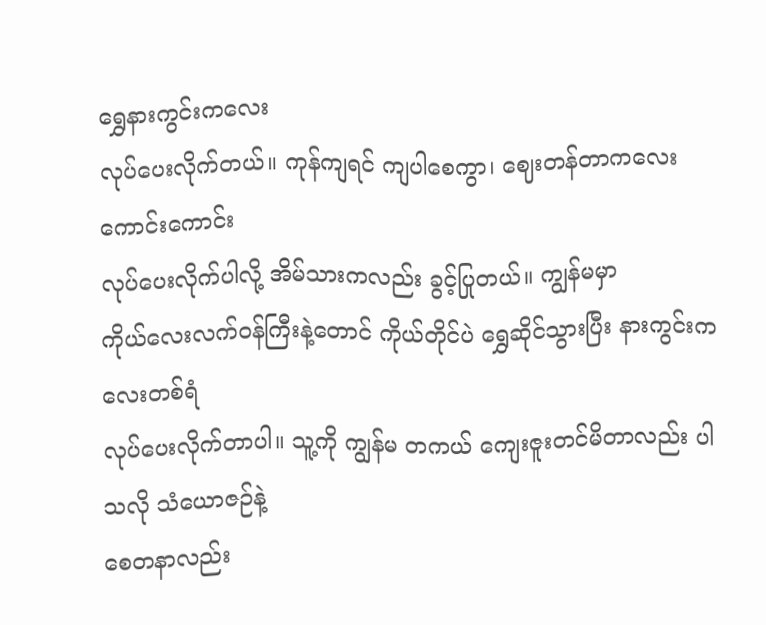ရွှေနားကွင်းကလေး
လုပ်ပေးလိုက်တယ်။ ကုန်ကျရင် ကျပါစေကွာ၊ ဈေးတန်တာကလေး ကောင်းကောင်း
လုပ်ပေးလိုက်ပါလို့ အိမ်သားကလည်း ခွင့်ပြုတယ်။ ကျွန်မမှာ
ကိုယ်လေးလက်ဝန်ကြီးနဲ့တောင် ကိုယ်တိုင်ပဲ ရွှေဆိုင်သွားပြီး နားကွင်းကလေးတစ်ရံ
လုပ်ပေးလိုက်တာပါ။ သူ့ကို ကျွန်မ တကယ် ကျေးဇူးတင်မိတာလည်း ပါသလို သံယောဇဉ်နဲ့
စေတနာလည်း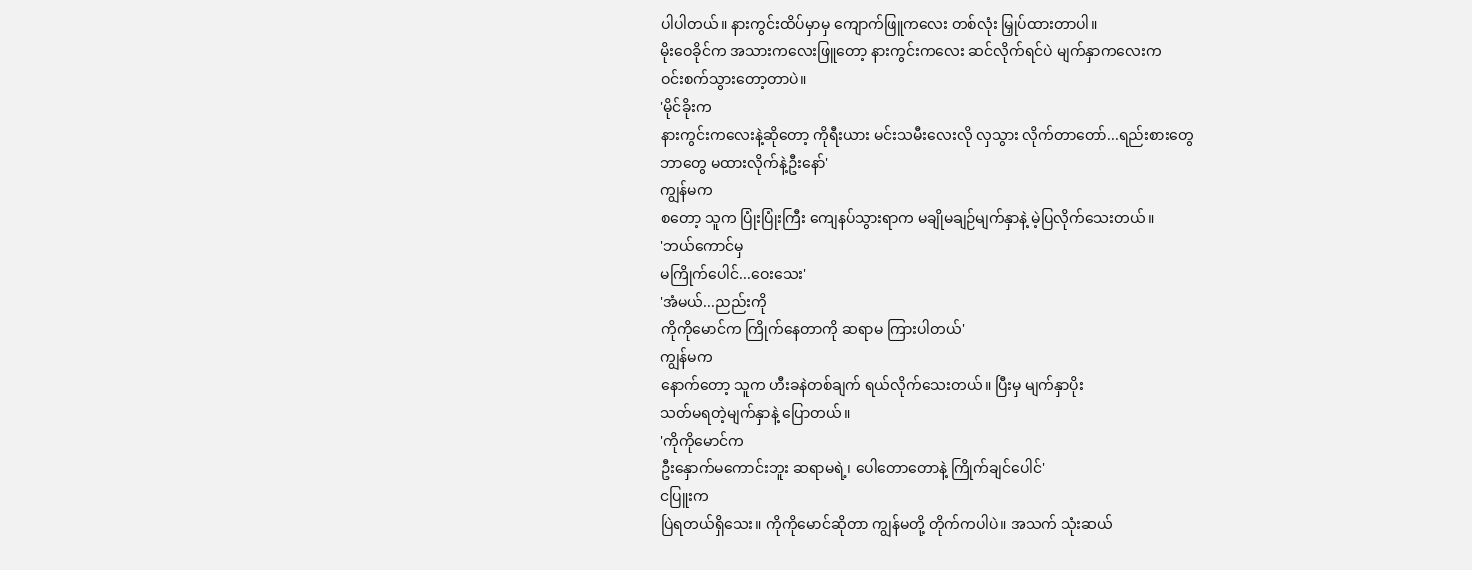ပါပါတယ်။ နားကွင်းထိပ်မှာမှ ကျောက်ဖြူကလေး တစ်လုံး မြှုပ်ထားတာပါ။
မိုးဝေခိုင်က အသားကလေးဖြူတော့ နားကွင်းကလေး ဆင်လိုက်ရင်ပဲ မျက်နှာကလေးက
ဝင်းစက်သွားတော့တာပဲ။
'မိုင်ခိုးက
နားကွင်းကလေးနဲ့ဆိုတော့ ကိုရီးယား မင်းသမီးလေးလို လှသွား လိုက်တာတော်...ရည်းစားတွေ
ဘာတွေ မထားလိုက်နဲ့ဦးနော်'
ကျွန်မက
စတော့ သူက ပြုံးပြုံးကြီး ကျေနပ်သွားရာက မချိုမချဉ်မျက်နှာနဲ့ မဲ့ပြလိုက်သေးတယ်။
'ဘယ်ကောင်မှ
မကြိုက်ပေါင်...ဝေးသေး'
'အံမယ်...ညည်းကို
ကိုကိုမောင်က ကြိုက်နေတာကို ဆရာမ ကြားပါတယ်'
ကျွန်မက
နောက်တော့ သူက ဟီးခနဲတစ်ချက် ရယ်လိုက်သေးတယ်။ ပြီးမှ မျက်နှာပိုး
သတ်မရတဲ့မျက်နှာနဲ့ ပြောတယ်။
'ကိုကိုမောင်က
ဦးနှောက်မကောင်းဘူး ဆရာမရဲ့၊ ပေါတောတောနဲ့ ကြိုက်ချင်ပေါင်'
ငပြူးက
ပြဲရတယ်ရှိသေး။ ကိုကိုမောင်ဆိုတာ ကျွန်မတို့ တိုက်ကပါပဲ။ အသက် သုံးဆယ်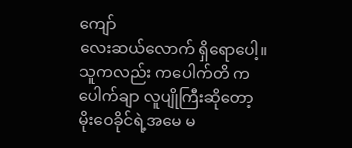ကျော်
လေးဆယ်လောက် ရှိရောပေါ့။ သူကလည်း ကပေါက်တိ ကပေါက်ချာ လူပျိုကြီးဆိုတော့
မိုးဝေခိုင်ရဲ့အမေ မ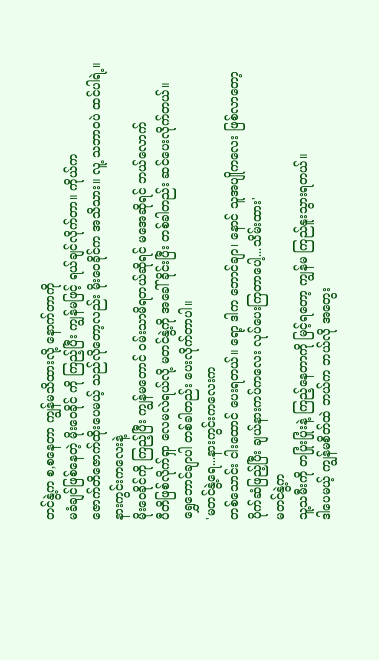တင်နွဲ့က စ,စနေတာ ကျွန်မသိထားလို့ နောက်တာကို
မခံချင်ဖြစ်နေတဲ့ မိုးဝေခိုင် ကို ကြည့်ပြီး ကျွန်မဖြင့် ရယ်ချင်လိုက်တာ။ ကိုယ်က
ဇောက်တိဇောက်ထိုးပေမယ့် သည်လိုတော့လည်း မိုးဝေခိုင်က အသိသား။ လူ့ သဘာဝပဲ ထင်ပါရဲ့။
နားကွင်းကလေးနဲ့
မိုးဝေခိုင်ကို ကြည့်ပြီး ကျွန်မတောင် ဝမ်းသာမိရတယ်ဆိုရင် မအေဆိုရင် ဘယ်လောက်
ပီတိဖြစ်လိုက်ရှာ လေမလဲရယ်လို့ မတင်နွဲ့ကို အခေါ်ခိုင်းပြီး တစ်ခါတည်း ဆင်ပေးလိုက်တယ်။
ရွှေဘောင်ချာပါ တစ်ခါတည်း ပေးလိုက်တာပါ။
'မတင်နွဲ့ရေ...နားကွင်းကလေးက
တစ်သောင်း ငါးထောင် ပေးရတယ်။ ရော့ ဒါက ဘောင်ချာ၊ နောင် သူအပျိုကလေး ဖြစ်လာတော့
ပိုက်ဆံဖြည့်ပြီး ချယ်နားကပ်ကလေး လုပ်ပေးကြတာပေါ့...သိမ်းထား'
မတင်နွဲ့က
သူ့သမီးကို တပြုံးပြုံးနဲ့ ကြည့်နေတာကို မြင့်ရတော့ ကျွန်မ ကြည်နူးသွားရတယ်။
ဒါပေမယ့် ကျွန်မစိတ်ထဲ ဘယ်က ဘယ်လို အတွေး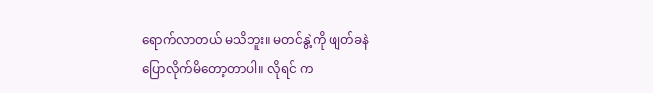ရောက်လာတယ် မသိဘူး။ မတင်နွဲ့ကို ဖျတ်ခနဲ
ပြောလိုက်မိတော့တာပါ။ လိုရင် က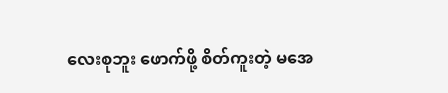လေးစုဘူး ဖောက်ဖို့ စိတ်ကူးတဲ့ မအေ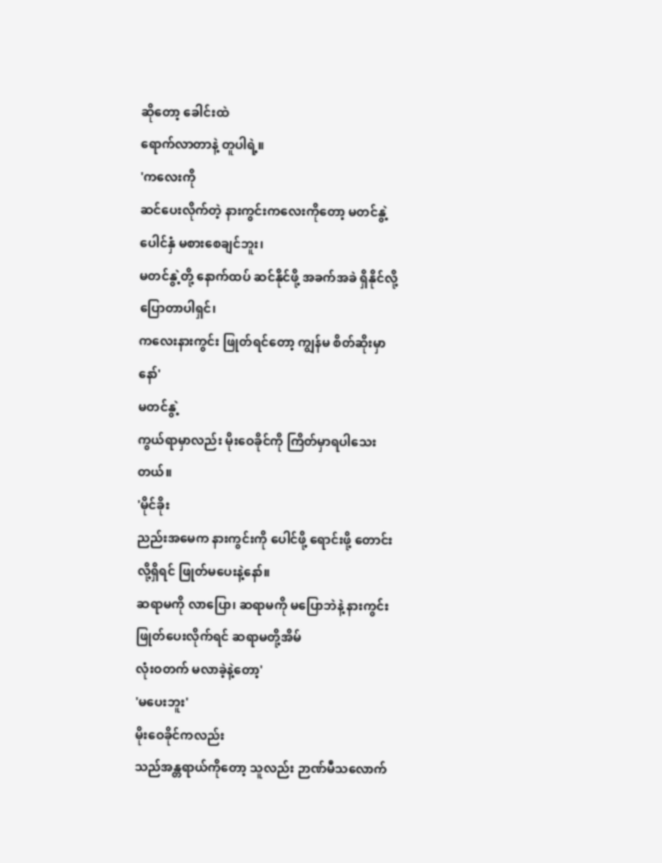ဆိုတော့ ခေါင်းထဲ
ရောက်လာတာနဲ့ တူပါရဲ့။
'ကလေးကို
ဆင်ပေးလိုက်တဲ့ နားကွင်းကလေးကိုတော့ မတင်နွဲ့ ပေါင်နှံ မစားစေချင်ဘူး၊
မတင်နွဲ့တို့ နောက်ထပ် ဆင်နိုင်ဖို့ အခက်အခဲ ရှိနိုင်လို့ ပြောတာပါရှင်၊
ကလေးနားကွင်း ဖြုတ်ရင်တော့ ကျွန်မ စိတ်ဆိုးမှာနော်'
မတင်နွဲ့
ကွယ်ရာမှာလည်း မိုးဝေခိုင်ကို ကြိတ်မှာရပါသေးတယ်။
'မိုင်ခိုး
ညည်းအမေက နားကွင်းကို ပေါင်ဖို့ ရောင်းဖို့ တောင်းလို့ရှိရင် ဖြုတ်မပေးနဲ့နော်။
ဆရာမကို လာပြော၊ ဆရာမကို မပြောဘဲနဲ့ နားကွင်းဖြုတ်ပေးလိုက်ရင် ဆရာမတို့အိမ်
လုံးဝတက် မလာခဲ့နဲ့တော့'
'မပေးဘူး'
မိုးဝေခိုင်ကလည်း
သည်အန္တရာယ်ကိုတော့ သူလည်း ဉာဏ်မီသလောက်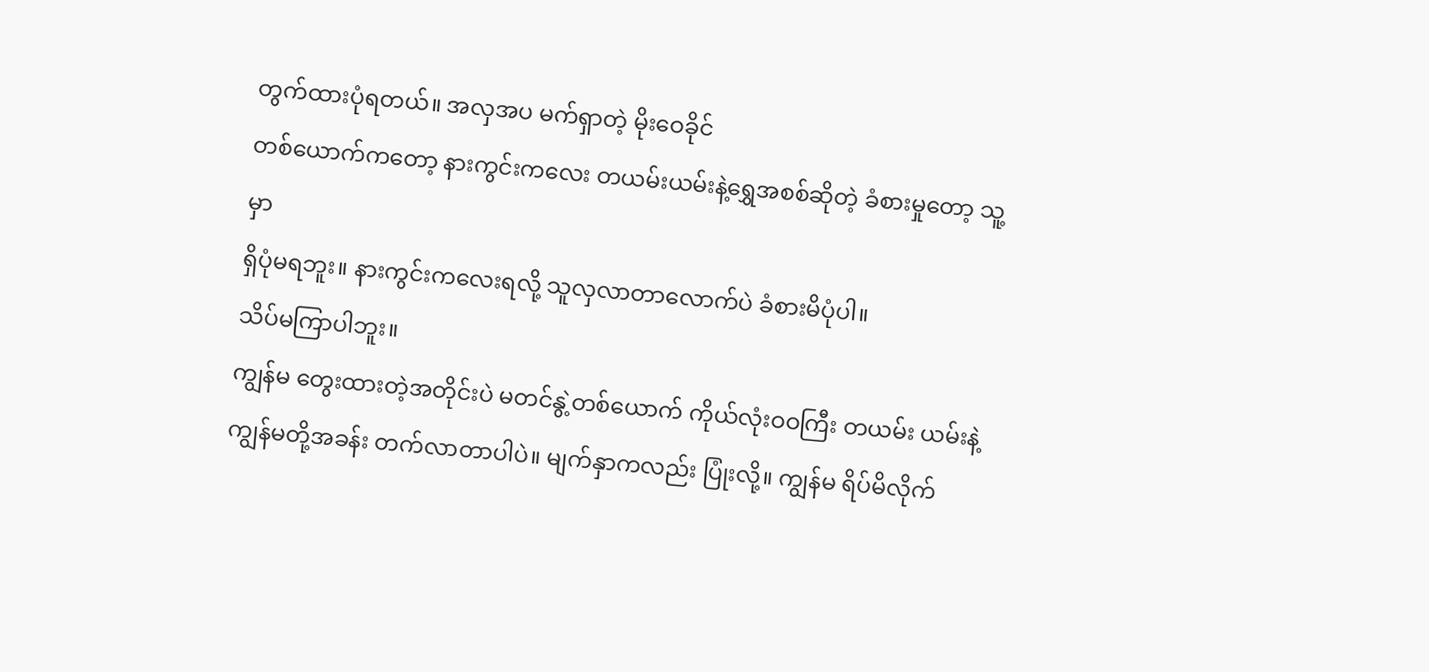တွက်ထားပုံရတယ်။ အလှအပ မက်ရှာတဲ့ မိုးဝေခိုင်
တစ်ယောက်ကတော့ နားကွင်းကလေး တယမ်းယမ်းနဲ့ရွှေအစစ်ဆိုတဲ့ ခံစားမှုတော့ သူ့မှာ
ရှိပုံမရဘူး။ နားကွင်းကလေးရလို့ သူလှလာတာလောက်ပဲ ခံစားမိပုံပါ။
သိပ်မကြာပါဘူး။
ကျွန်မ တွေးထားတဲ့အတိုင်းပဲ မတင်နွဲ့တစ်ယောက် ကိုယ်လုံးဝဝကြီး တယမ်း ယမ်းနဲ့
ကျွန်မတို့အခန်း တက်လာတာပါပဲ။ မျက်နှာကလည်း ပြုံးလို့။ ကျွန်မ ရိပ်မိလိုက်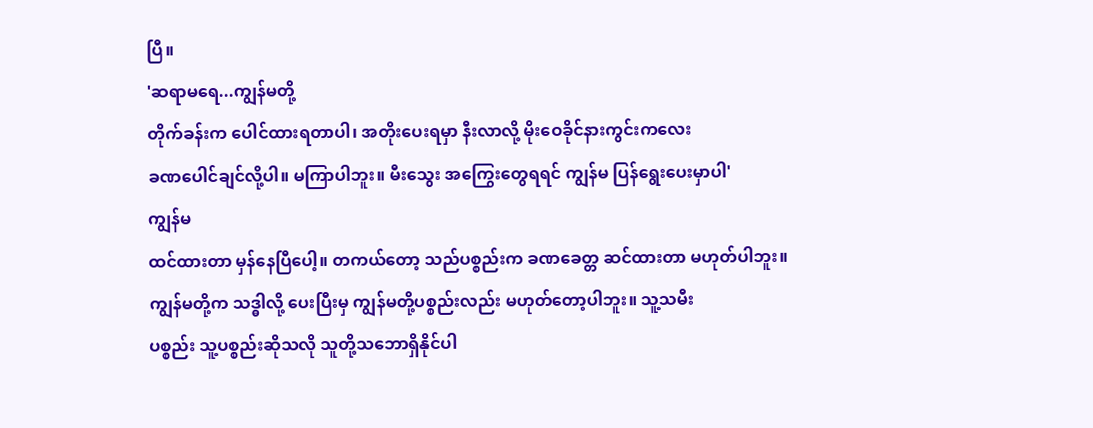ပြီ။
'ဆရာမရေ...ကျွန်မတို့
တိုက်ခန်းက ပေါင်ထားရတာပါ၊ အတိုးပေးရမှာ နီးလာလို့ မိုးဝေခိုင်နားကွင်းကလေး
ခဏပေါင်ချင်လို့ပါ။ မကြာပါဘူး။ မီးသွေး အကြွေးတွေရရင် ကျွန်မ ပြန်ရွေးပေးမှာပါ'
ကျွန်မ
ထင်ထားတာ မှန်နေပြီပေါ့။ တကယ်တော့ သည်ပစ္စည်းက ခဏခေတ္တ ဆင်ထားတာ မဟုတ်ပါဘူး။
ကျွန်မတို့က သဒ္ဓါလို့ ပေးပြီးမှ ကျွန်မတို့ပစ္စည်းလည်း မဟုတ်တော့ပါဘူး။ သူ့သမီး
ပစ္စည်း သူ့ပစ္စည်းဆိုသလို သူတို့သဘောရှိနိုင်ပါ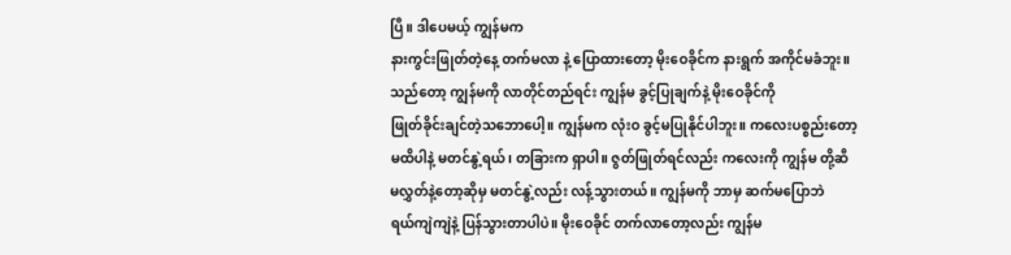ပြီ။ ဒါပေမယ့် ကျွန်မက
နားကွင်းဖြုတ်တဲ့နေ့ တက်မလာ နဲ့ ပြောထားတော့ မိုးဝေခိုင်က နားရွက် အကိုင်မခံဘူး။
သည်တော့ ကျွန်မကို လာတိုင်တည်ရင်း ကျွန်မ ခွင့်ပြုချက်နဲ့ မိုးဝေခိုင်ကို
ဖြုတ်ခိုင်းချင်တဲ့သဘောပေါ့။ ကျွန်မက လုံးဝ ခွင့်မပြုနိုင်ပါဘူး။ ကလေးပစ္စည်းတော့
မထိပါနဲ့ မတင်နွဲ့ရယ်၊ တခြားက ရှာပါ။ ဇွတ်ဖြုတ်ရင်လည်း ကလေးကို ကျွန်မ တို့ဆီ
မလွှတ်နဲ့တော့ဆိုမှ မတင်နွဲ့လည်း လန့်သွားတယ်။ ကျွန်မကို ဘာမှ ဆက်မပြောဘဲ
ရယ်ကျဲကျဲနဲ့ ပြန်သွားတာပါပဲ။ မိုးဝေခိုင် တက်လာတော့လည်း ကျွန်မ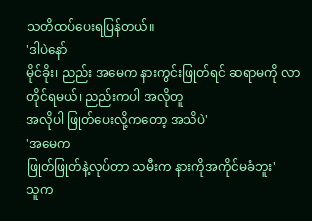သတိထပ်ပေးရပြန်တယ်။
'ဒါပဲနော်
မိုင်ခိုး၊ ညည်း အမေက နားကွင်းဖြုတ်ရင် ဆရာမကို လာတိုင်ရမယ်၊ ညည်းကပါ အလိုတူ
အလိုပါ ဖြုတ်ပေးလို့ကတော့ အသိပဲ'
'အမေက
ဖြုတ်ဖြုတ်နဲ့လုပ်တာ သမီးက နားကိုအကိုင်မခံဘူး'
သူက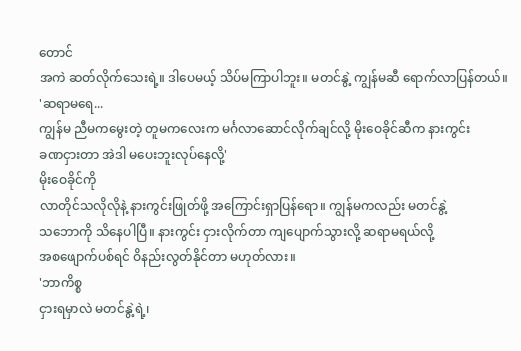တောင်
အကဲ ဆတ်လိုက်သေးရဲ့။ ဒါပေမယ့် သိပ်မကြာပါဘူး။ မတင်နွဲ့ ကျွန်မဆီ ရောက်လာပြန်တယ်။
'ဆရာမရေ...
ကျွန်မ ညီမကမွေးတဲ့ တူမကလေးက မင်္ဂလာဆောင်လိုက်ချင်လို့ မိုးဝေခိုင်ဆီက နားကွင်း
ခဏငှားတာ အဲဒါ မပေးဘူးလုပ်နေလို့'
မိုးဝေခိုင်ကို
လာတိုင်သလိုလိုနဲ့ နားကွင်းဖြုတ်ဖို့ အကြောင်းရှာပြန်ရော။ ကျွန်မကလည်း မတင်နွဲ့
သဘောကို သိနေပါပြီ။ နားကွင်း ငှားလိုက်တာ ကျပျောက်သွားလို့ ဆရာမရယ်လို့
အစဖျောက်ပစ်ရင် ဝိနည်းလွတ်နိုင်တာ မဟုတ်လား။
'ဘာကိစ္စ
ငှားရမှာလဲ မတင်နွဲ့ရဲ့၊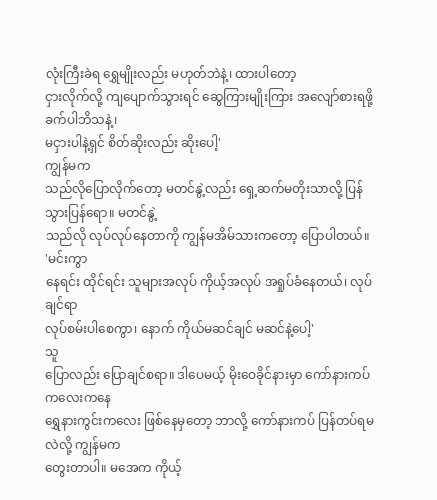လုံးကြီးခဲရ ရွှေမျိုးလည်း မဟုတ်ဘဲနဲ့၊ ထားပါတော့
ငှားလိုက်လို့ ကျပျောက်သွားရင် ဆွေကြားမျိုးကြား အလျော်စားရဖို့ ခက်ပါဘိသနဲ့၊
မငှားပါနဲ့ရှင် စိတ်ဆိုးလည်း ဆိုးပေါ့'
ကျွန်မက
သည်လိုပြောလိုက်တော့ မတင်နွဲ့လည်း ရှေ့ဆက်မတိုးသာလို့ ပြန်သွားပြန်ရော။ မတင်နွဲ့
သည်လို လုပ်လုပ်နေတာကို ကျွန်မအိမ်သားကတော့ ပြောပါတယ်။
'မင်းကွာ
နေရင်း ထိုင်ရင်း သူများအလုပ် ကိုယ့်အလုပ် အရှုပ်ခံနေတယ်၊ လုပ်ချင်ရာ
လုပ်စမ်းပါစေကွာ၊ နောက် ကိုယ်မဆင်ချင် မဆင်နဲ့ပေါ့'
သူ
ပြောလည်း ပြောချင်စရာ။ ဒါပေမယ့် မိုးဝေခိုင်နားမှာ ကော်နားကပ် ကလေးကနေ
ရွှေနားကွင်းကလေး ဖြစ်နေမှတော့ ဘာလို့ ကော်နားကပ် ပြန်တပ်ရမလဲလို့ ကျွန်မက
တွေးတာပါ။ မအေက ကိုယ့်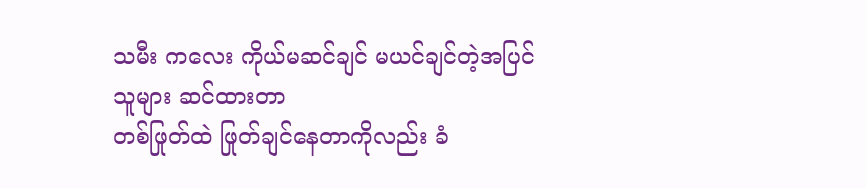သမီး ကလေး ကိုယ်မဆင်ချင် မယင်ချင်တဲ့အပြင် သူများ ဆင်ထားတာ
တစ်ဖြုတ်ထဲ ဖြုတ်ချင်နေတာကိုလည်း ခံ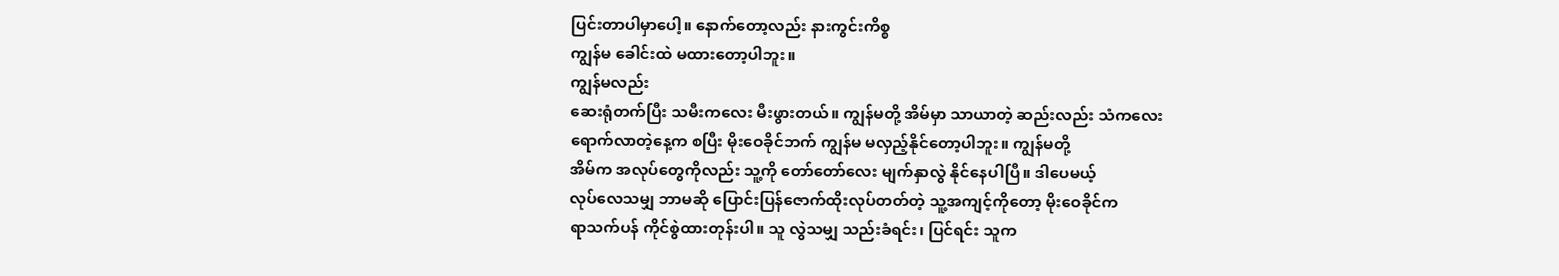ပြင်းတာပါမှာပေါ့။ နောက်တော့လည်း နားကွင်းကိစ္စ
ကျွန်မ ခေါင်းထဲ မထားတော့ပါဘူး။
ကျွန်မလည်း
ဆေးရုံတက်ပြီး သမီးကလေး မီးဖွားတယ်။ ကျွန်မတို့ အိမ်မှာ သာယာတဲ့ ဆည်းလည်း သံကလေး
ရောက်လာတဲ့နေ့က စပြီး မိုးဝေခိုင်ဘက် ကျွန်မ မလှည့်နိုင်တော့ပါဘူး။ ကျွန်မတို့
အိမ်က အလုပ်တွေကိုလည်း သူ့ကို တော်တော်လေး မျက်နှာလွဲ နိုင်နေပါပြီ။ ဒါပေမယ့်
လုပ်လေသမျှ ဘာမဆို ပြောင်းပြန်ဇောက်ထိုးလုပ်တတ်တဲ့ သူ့အကျင့်ကိုတော့ မိုးဝေခိုင်က
ရာသက်ပန် ကိုင်စွဲထားတုန်းပါ။ သူ လွဲသမျှ သည်းခံရင်း၊ ပြင်ရင်း သူက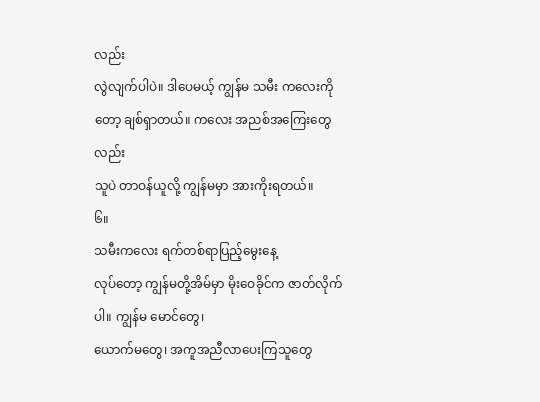လည်း
လွဲလျက်ပါပဲ။ ဒါပေမယ့် ကျွန်မ သမီး ကလေးကိုတော့ ချစ်ရှာတယ်။ ကလေး အညစ်အကြေးတွေလည်း
သူပဲ တာဝန်ယူလို့ ကျွန်မမှာ အားကိုးရတယ်။
၆။
သမီးကလေး ရက်တစ်ရာပြည့်မွေးနေ့
လုပ်တော့ ကျွန်မတို့အိမ်မှာ မိုးဝေခိုင်က ဇာတ်လိုက်ပါ။ ကျွန်မ မောင်တွေ၊
ယောက်မတွေ၊ အကူအညီလာပေးကြသူတွေ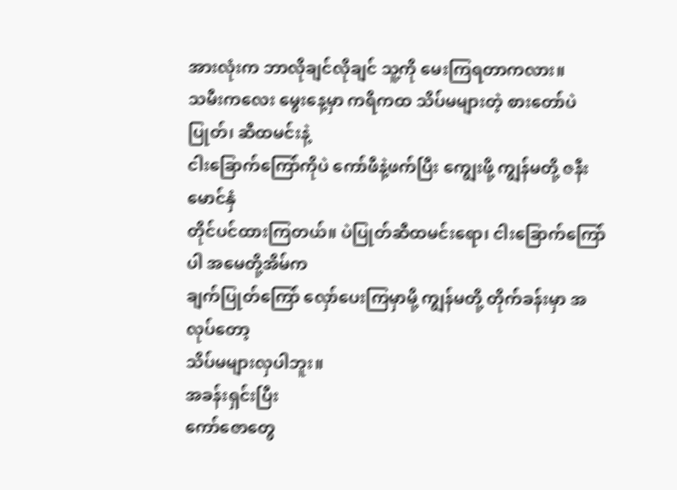အားလုံးက ဘာလိုချင်လိုချင် သူ့ကို မေးကြရတာကလား။
သမီးကလေး မွေးနေ့မှာ ကရိကထ သိပ်မများတဲ့ စားတော်ပဲပြုတ်၊ ဆီထမင်းနဲ့
ငါးခြောက်ကြော်ကိုပဲ ကော်ဖီနဲ့ဖက်ပြီး ကျွေးဖို့ ကျွန်မတို့ ဇနီးမောင်နှံ
တိုင်ပင်ထားကြတယ်။ ပဲပြုတ်ဆီထမင်းရော၊ ငါးခြောက်ကြော်ပါ အမေတို့အိမ်က
ချက်ပြုတ်ကြော် လှော်ပေးကြမှာမို့ ကျွန်မတို့ တိုက်ခန်းမှာ အလုပ်တော့
သိပ်မများလှပါဘူး။
အခန်းရှင်းပြီး
ကော်ဇောတွေ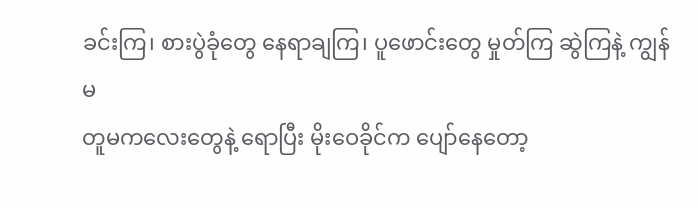ခင်းကြ၊ စားပွဲခုံတွေ နေရာချကြ၊ ပူဖောင်းတွေ မှုတ်ကြ ဆွဲကြနဲ့ ကျွန်မ
တူမကလေးတွေနဲ့ ရောပြီး မိုးဝေခိုင်က ပျော်နေတော့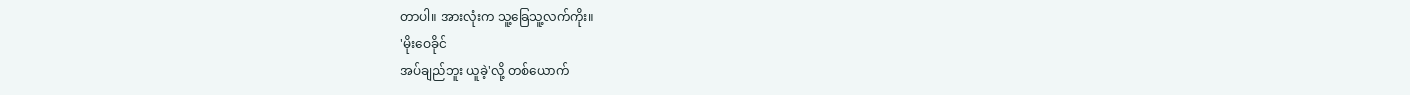တာပါ။ အားလုံးက သူ့ခြေသူ့လက်ကိုး။
'မိုးဝေခိုင်
အပ်ချည်ဘူး ယူခဲ့'လို့ တစ်ယောက်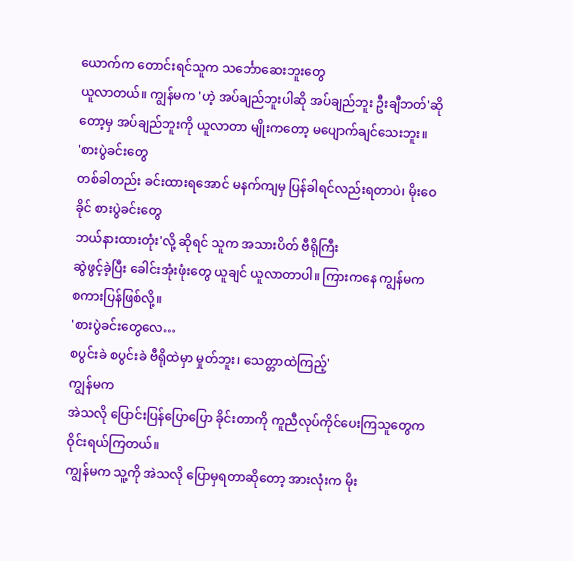ယောက်က တောင်းရင်သူက သင်္ဘောဆေးဘူးတွေ
ယူလာတယ်။ ကျွန်မက 'ဟဲ့ အပ်ချည်ဘူးပါဆို အပ်ချည်ဘူး ဦးချီဘတ်'ဆိုတော့မှ အပ်ချည်ဘူးကို ယူလာတာ မျိုးကတော့ မပျောက်ချင်သေးဘူး။
'စားပွဲခင်းတွေ
တစ်ခါတည်း ခင်းထားရအောင် မနက်ကျမှ ပြန်ခါရင်လည်းရတာပဲ၊ မိုးဝေခိုင် စားပွဲခင်းတွေ
ဘယ်နားထားတုံး'လို့ ဆိုရင် သူက အသားပိတ် ဗီရိုကြီး
ဆွဲဖွင့်ခဲ့ပြီး ခေါင်းအုံးဖုံးတွေ ယူချင် ယူလာတာပါ။ ကြားကနေ ကျွန်မက
စကားပြန်ဖြစ်လို့။
'စားပွဲခင်းတွေလေ…
စပွင်းခဲ စပွင်းခဲ ဗီရိုထဲမှာ မှုတ်ဘူး၊ သေတ္တာထဲကြည့်'
ကျွန်မက
အဲသလို ပြောင်းပြန်ပြောပြော ခိုင်းတာကို ကူညီလုပ်ကိုင်ပေးကြသူတွေက ဝိုင်းရယ်ကြတယ်။
ကျွန်မက သူ့ကို အဲသလို ပြောမှရတာဆိုတော့ အားလုံးက မိုး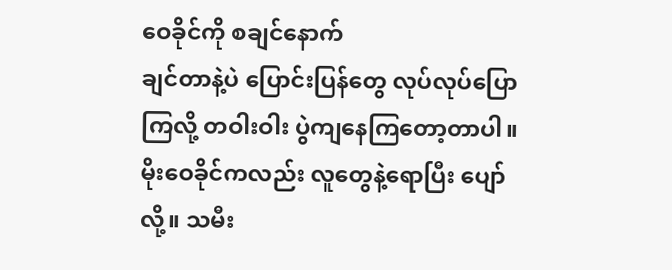ဝေခိုင်ကို စချင်နောက်
ချင်တာနဲ့ပဲ ပြောင်းပြန်တွေ လုပ်လုပ်ပြောကြလို့ တဝါးဝါး ပွဲကျနေကြတော့တာပါ။
မိုးဝေခိုင်ကလည်း လူတွေနဲ့ရောပြီး ပျော်လို့။ သမီး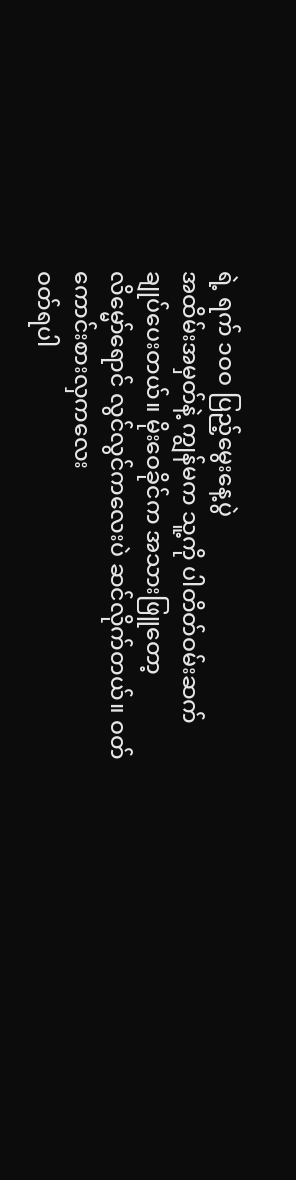ရဲ့ ရက် ၁ဝဝ ပြည့်မွေးနေ့ပွဲ
အထိမ်းအမှတ်နဲ့ ကျွန်မက သူ့ကို ပါတိတ်ဝမ်းဆက် ချုပ်ပေးတယ်။ မိုးဝေခိုင်က အသားဖြူတော့
လိမ္မော်ရောင် လွင်လွင်ကလေးပဲ ဆင်လိုက်တယ်။ ဝတ်ကောင်းစားလှကလေး
ဝတ်ရပါ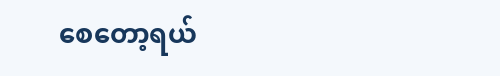စေတော့ရယ်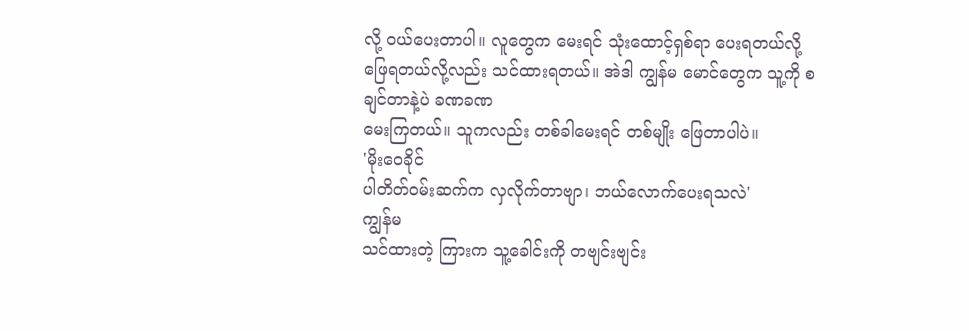လို့ ဝယ်ပေးတာပါ။ လူတွေက မေးရင် သုံးထောင့်ရှစ်ရာ ပေးရတယ်လို့
ဖြေရတယ်လို့လည်း သင်ထားရတယ်။ အဲဒါ ကျွန်မ မောင်တွေက သူ့ကို စချင်တာနဲ့ပဲ ခဏခဏ
မေးကြတယ်။ သူကလည်း တစ်ခါမေးရင် တစ်မျိုး ဖြေတာပါပဲ။
'မိုးဝေခိုင်
ပါတိတ်ဝမ်းဆက်က လှလိုက်တာဗျာ၊ ဘယ်လောက်ပေးရသလဲ'
ကျွန်မ
သင်ထားတဲ့ ကြားက သူ့ခေါင်းကို တဗျင်းဗျင်း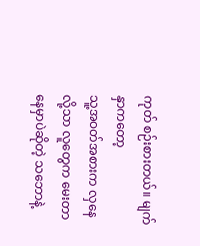ကုတ် စဉ်းစားတယ်။ မျက်နှာကတော့
သူ့အဝတ်အစားက လှနေလို့သာ လူတွေက မေးတာနေမှာပဲဆိုတဲ့ သဘောနဲ့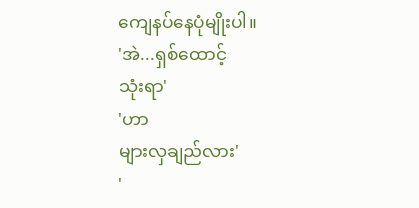ကျေနပ်နေပုံမျိုးပါ။
'အဲ...ရှစ်ထောင့်
သုံးရာ'
'ဟာ
များလှချည်လား'
'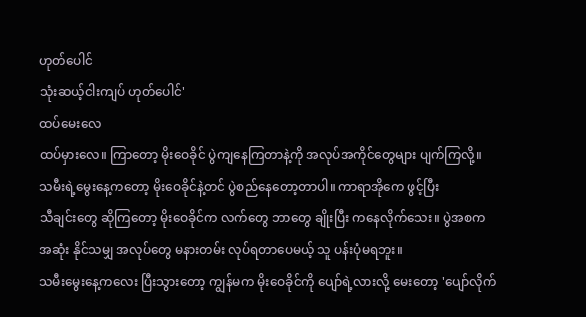ဟုတ်ပေါင်
သုံးဆယ့်ငါးကျပ် ဟုတ်ပေါင်'
ထပ်မေးလေ
ထပ်မှားလေ။ ကြာတော့ မိုးဝေခိုင် ပွဲကျနေကြတာနဲ့ကို အလုပ်အကိုင်တွေများ ပျက်ကြလို့။
သမီးရဲ့မွေးနေ့ကတော့ မိုးဝေခိုင်နဲ့တင် ပွဲစည်နေတော့တာပါ။ ကာရာအိုကေ ဖွင့်ပြီး
သီချင်းတွေ ဆိုကြတော့ မိုးဝေခိုင်က လက်တွေ ဘာတွေ ချိုးပြီး ကနေလိုက်သေး။ ပွဲအစက
အဆုံး နိုင်သမျှ အလုပ်တွေ မနားတမ်း လုပ်ရတာပေမယ့် သူ ပန်းပုံမရဘူး။
သမီးမွေးနေ့ကလေး ပြီးသွားတော့ ကျွန်မက မိုးဝေခိုင်ကို ပျော်ရဲ့လားလို့ မေးတော့ 'ပျော်လိုက်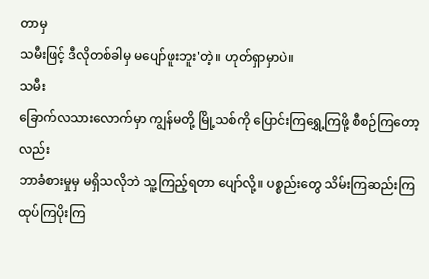တာမှ
သမီးဖြင့် ဒီလိုတစ်ခါမှ မပျော်ဖူးဘူး'တဲ့။ ဟုတ်ရှာမှာပဲ။
သမီး
ခြောက်လသားလောက်မှာ ကျွန်မတို့ မြို့သစ်ကို ပြောင်းကြရွှေ့ကြဖို့ စီစဉ်ကြတော့လည်း
ဘာခံစားမှုမှ မရှိသလိုဘဲ သူ့ကြည့်ရတာ ပျော်လို့။ ပစ္စည်းတွေ သိမ်းကြဆည်းကြ
ထုပ်ကြပိုးကြ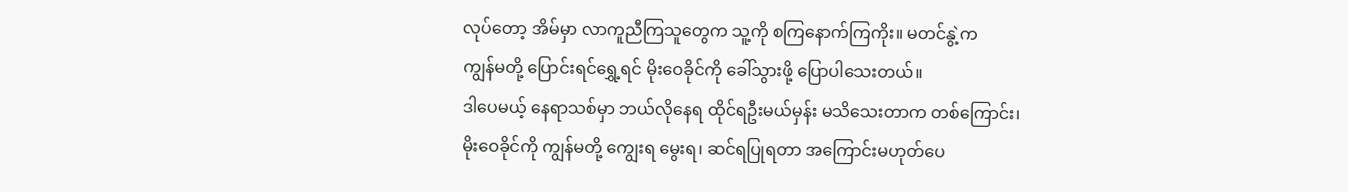လုပ်တော့ အိမ်မှာ လာကူညီကြသူတွေက သူ့ကို စကြနောက်ကြကိုး။ မတင်နွဲ့က
ကျွန်မတို့ ပြောင်းရင်ရွှေ့ရင် မိုးဝေခိုင်ကို ခေါ်သွားဖို့ ပြောပါသေးတယ်။
ဒါပေမယ့် နေရာသစ်မှာ ဘယ်လိုနေရ ထိုင်ရဦးမယ်မှန်း မသိသေးတာက တစ်ကြောင်း၊
မိုးဝေခိုင်ကို ကျွန်မတို့ ကျွေးရ မွေးရ၊ ဆင်ရပြုရတာ အကြောင်းမဟုတ်ပေ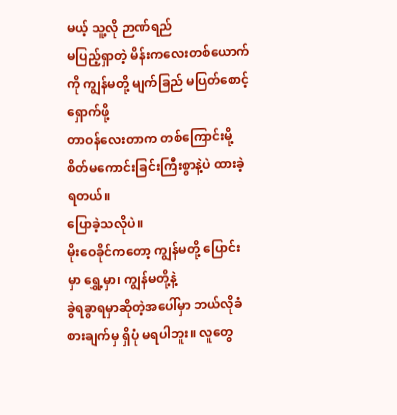မယ့် သူ့လို ဉာဏ်ရည်
မပြည့်ရှာတဲ့ မိန်းကလေးတစ်ယောက်ကို ကျွန်မတို့ မျက်ခြည် မပြတ်စောင့်ရှောက်ဖို့
တာဝန်လေးတာက တစ်ကြောင်းမို့ စိတ်မကောင်းခြင်းကြီးစွာနဲ့ပဲ ထားခဲ့ရတယ်။
ပြောခဲ့သလိုပဲ။
မိုးဝေခိုင်ကတော့ ကျွန်မတို့ ပြောင်းမှာ ရွှေ့မှာ၊ ကျွန်မတို့နဲ့
ခွဲရခွာရမှာဆိုတဲ့အပေါ်မှာ ဘယ်လိုခံစားချက်မှ ရှိပုံ မရပါဘူး။ လူတွေ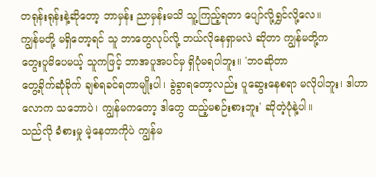တရုန်းရုန်းနဲ့ဆိုတော့ ဘာမှန်း ညာမှန်းမသိ သူ့ကြည့်ရတာ ပျော်လို့ရွှင်လို့လေ။
ကျွန်မတို့ မရှိတော့ရင် သူ ဘာတွေလုပ်လို့ ဘယ်လိုနေရှာမလဲ ဆိုတာ ကျွန်မတို့က
တွေးပူမိပေမယ့် သူကဖြင့် ဘာအပူအပင်မှ ရှိပုံမရပါဘူး။ 'ဘဝဆိုတာ
တွေ့ခိုက်ဆုံခိုက် ချစ်ရခင်ရတာမျိုးပါ၊ ခွဲခွာရတော့လည်း ပူဆွေးနေစရာ မလိုပါဘူး၊ ဒါဟာ
လောက သဘောပဲ၊ ကျွန်မကတော့ ဒါတွေ ထည့်မစဉ်းစားဘူး' ဆိုတဲ့ပုံနဲ့ပါ။
သည်လို ခံစားမှု မဲ့နေတာကိုပဲ ကျွန်မ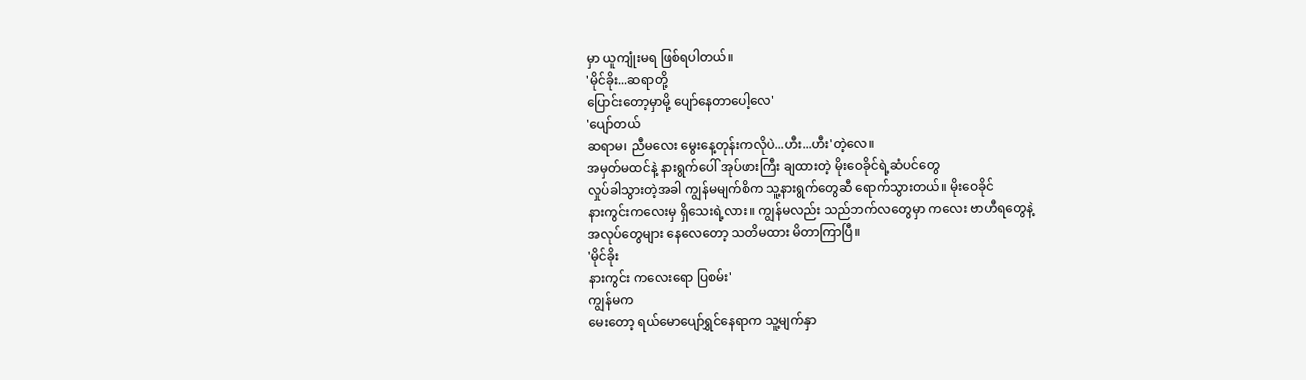မှာ ယူကျုံးမရ ဖြစ်ရပါတယ်။
'မိုင်ခိုး...ဆရာတို့
ပြောင်းတော့မှာမို့ ပျော်နေတာပေါ့လေ'
'ပျော်တယ်
ဆရာမ၊ ညီမလေး မွေးနေ့တုန်းကလိုပဲ...ဟီး...ဟီး'တဲ့လေ။
အမှတ်မထင်နဲ့ နားရွက်ပေါ် အုပ်ဖားကြီး ချထားတဲ့ မိုးဝေခိုင်ရဲ့ဆံပင်တွေ
လှုပ်ခါသွားတဲ့အခါ ကျွန်မမျက်စိက သူ့နားရွက်တွေဆီ ရောက်သွားတယ်။ မိုးဝေခိုင်
နားကွင်းကလေးမှ ရှိသေးရဲ့လား။ ကျွန်မလည်း သည်ဘက်လတွေမှာ ကလေး ဗာဟီရတွေနဲ့
အလုပ်တွေများ နေလေတော့ သတိမထား မိတာကြာပြီ။
'မိုင်ခိုး
နားကွင်း ကလေးရော ပြစမ်း'
ကျွန်မက
မေးတော့ ရယ်မောပျော်ရွှင်နေရာက သူ့မျက်နှာ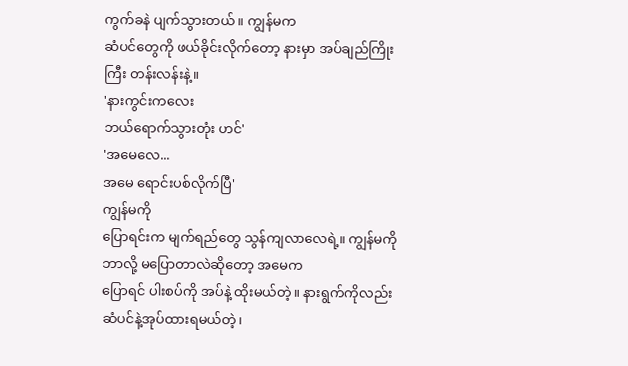ကွက်ခနဲ ပျက်သွားတယ်။ ကျွန်မက
ဆံပင်တွေကို ဖယ်ခိုင်းလိုက်တော့ နားမှာ အပ်ချည်ကြိုးကြီး တန်းလန်းနဲ့။
'နားကွင်းကလေး
ဘယ်ရောက်သွားတုံး ဟင်'
'အမေလေ...
အမေ ရောင်းပစ်လိုက်ပြီ'
ကျွန်မကို
ပြောရင်းက မျက်ရည်တွေ သွန်ကျလာလေရဲ့။ ကျွန်မကို ဘာလို့ မပြောတာလဲဆိုတော့ အမေက
ပြောရင် ပါးစပ်ကို အပ်နဲ့ ထိုးမယ်တဲ့။ နားရွက်ကိုလည်း ဆံပင်နဲ့အုပ်ထားရမယ်တဲ့၊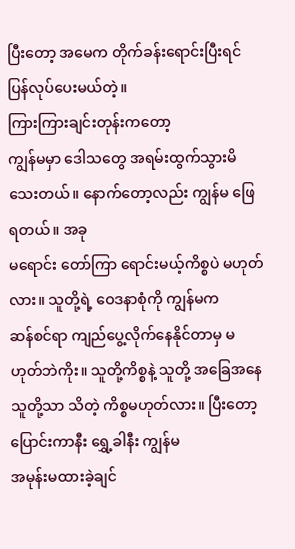ပြီးတော့ အမေက တိုက်ခန်းရောင်းပြီးရင် ပြန်လုပ်ပေးမယ်တဲ့။
ကြားကြားချင်းတုန်းကတော့
ကျွန်မမှာ ဒေါသတွေ အရမ်းထွက်သွားမိသေးတယ်။ နောက်တော့လည်း ကျွန်မ ဖြေရတယ်။ အခု
မရောင်း တော်ကြာ ရောင်းမယ့်ကိစ္စပဲ မဟုတ်လား။ သူတို့ရဲ့ ဝေဒနာစုံကို ကျွန်မက
ဆန်စင်ရာ ကျည်ပွေ့လိုက်နေနိုင်တာမှ မဟုတ်ဘဲကိုး။ သူတို့ကိစ္စနဲ့ သူတို့ အခြေအနေ
သူတို့သာ သိတဲ့ ကိစ္စမဟုတ်လား။ ပြီးတော့ ပြောင်းကာနီး ရွှေ့ခါနီး ကျွန်မ
အမုန်းမထားခဲ့ချင်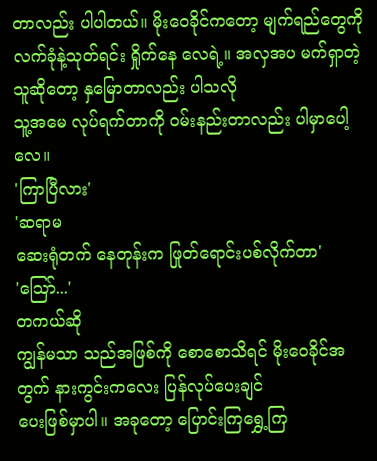တာလည်း ပါပါတယ်။ မိုးဝေခိုင်ကတော့ မျက်ရည်တွေကို
လက်ခုံနဲ့သုတ်ရင်း ရှိုက်နေ လေရဲ့။ အလှအပ မက်ရှာတဲ့ သူဆိုတော့ နှမြောတာလည်း ပါသလို
သူ့အမေ လုပ်ရက်တာကို ဝမ်းနည်းတာလည်း ပါမှာပေါ့လေ။
'ကြာပြီလား'
'ဆရာမ
ဆေးရုံတက် နေတုန်းက ဖြုတ်ရောင်းပစ်လိုက်တာ'
'သြော်...'
တကယ်ဆို
ကျွန်မသာ သည်အဖြစ်ကို စောစောသိရင် မိုးဝေခိုင်အတွက် နားကွင်းကလေး ပြန်လုပ်ပေးချင်
ပေးဖြစ်မှာပါ။ အခုတော့ ပြောင်းကြရွှေ့ကြ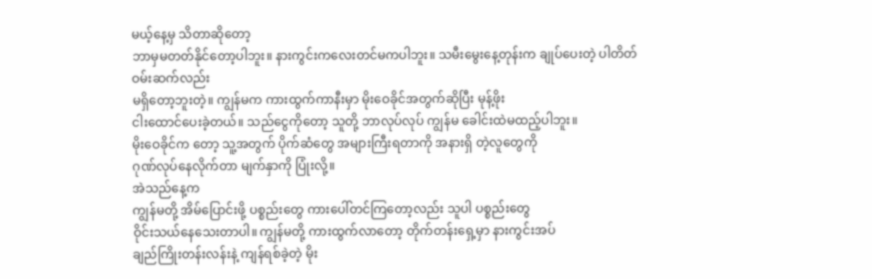မယ့်နေ့မှ သိတာဆိုတော့
ဘာမှမတတ်နိုင်တော့ပါဘူး။ နားကွင်းကလေးတင်မကပါဘူး။ သမီးမွေးနေ့တုန်းက ချုပ်ပေးတဲ့ ပါတိတ်ဝမ်းဆက်လည်း
မရှိတော့ဘူးတဲ့။ ကျွန်မက ကားထွက်ကာနီးမှာ မိုးဝေခိုင်အတွက်ဆိုပြီး မုန့်ဖိုး
ငါးထောင်ပေးခဲ့တယ်။ သည်ငွေကိုတော့ သူတို့ ဘာလုပ်လုပ် ကျွန်မ ခေါင်းထဲမထည့်ပါဘူး။
မိုးဝေခိုင်က တော့ သူ့အတွက် ပိုက်ဆံတွေ အများကြီးရတာကို အနားရှိ တဲ့လူတွေကို
ဂုဏ်လုပ်နေလိုက်တာ မျက်နှာကို ပြုံးလို့။
အဲသည်နေ့က
ကျွန်မတို့ အိမ်ပြောင်းဖို့ ပစ္စည်းတွေ ကားပေါ်တင်ကြတော့လည်း သူပါ ပစ္စည်းတွေ
ဝိုင်းသယ်နေသေးတာပါ။ ကျွန်မတို့ ကားထွက်လာတော့ တိုက်တန်းရှေ့မှာ နားကွင်းအပ်
ချည်ကြိုးတန်းလန်းနဲ့ ကျန်ရစ်ခဲ့တဲ့ မိုး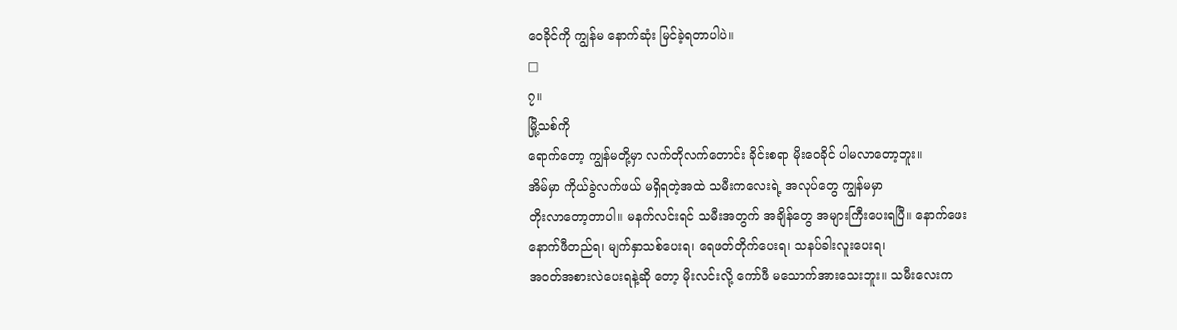ဝေခိုင်ကို ကျွန်မ နောက်ဆုံး မြင်ခဲ့ရတာပါပဲ။
□
၇။
မြို့သစ်ကို
ရောက်တော့ ကျွန်မတို့မှာ လက်တိုလက်တောင်း ခိုင်းစရာ မိုးဝေခိုင် ပါမလာတော့ဘူး။
အိမ်မှာ ကိုယ်ခွဲလက်ဖယ် မရှိရတဲ့အထဲ သမီးကလေးရဲ့ အလုပ်တွေ ကျွန်မမှာ
တိုးလာတော့တာပါ။ မနက်လင်းရင် သမီးအတွက် အချိန်တွေ အများကြီးပေးရပြီ။ နောက်ဖေး
နောက်ဖီတည်ရ၊ မျက်နှာသစ်ပေးရ၊ ရေဖတ်တိုက်ပေးရ၊ သနပ်ခါးလူးပေးရ၊
အဝတ်အစားလဲပေးရနဲ့ဆို တော့ မိုးလင်းလို့ ကော်ဖီ မသောက်အားသေးဘူး။ သမီးလေးက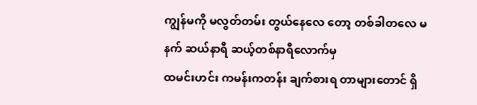ကျွန်မကို မလွတ်တမ်း တွယ်နေလေ တော့ တစ်ခါတလေ မနက် ဆယ်နာရီ ဆယ့်တစ်နာရီလောက်မှ
ထမင်းဟင်း ကမန်းကတန်း ချက်စားရ တာများတောင် ရှိ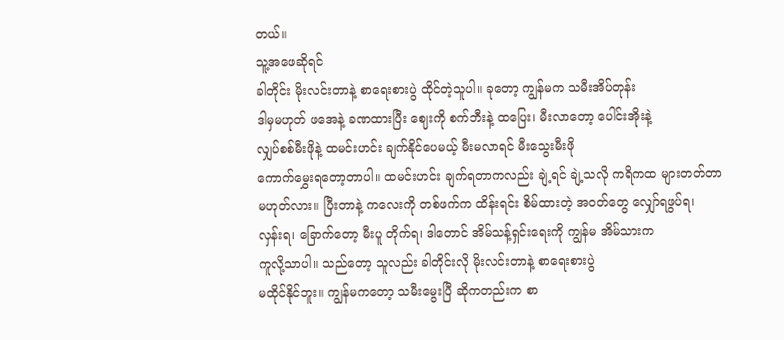တယ်။
သူ့အဖေဆိုရင်
ခါတိုင်း မိုးလင်းတာနဲ့ စာရေးစားပွဲ ထိုင်တဲ့သူပါ။ ခုတော့ ကျွန်မက သမီးအိပ်တုန်း
ဒါမှမဟုတ် ဖအေနဲ့ ခဏထားပြီး ဈေးကို စက်ဘီးနဲ့ ထပြေး၊ မီးလာတော့ ပေါင်းအိုးနဲ့
လျှပ်စစ်မီးဖိုနဲ့ ထမင်းဟင်း ချက်နိုင်ပေမယ့် မီးမလာရင် မီးသွေးမီးဖို
ကောက်မွှေးရတော့တာပါ။ ထမင်းဟင်း ချက်ရတာကလည်း ချဲ့ရင် ချဲ့သလို ကရိကထ များတတ်တာ
မဟုတ်လား။ ပြီးတာနဲ့ ကလေးကို တစ်ဖက်က ထိန်းရင်း စိမ်ထားတဲ့ အဝတ်တွေ လျှော်ရဖွပ်ရ၊
လှန်းရ၊ ခြောက်တော့ မီးပူ တိုက်ရ၊ ဒါတောင် အိမ်သန့်ရှင်းရေးကို ကျွန်မ အိမ်သားက
ကူလို့သာပါ။ သည်တော့ သူလည်း ခါတိုင်းလို မိုးလင်းတာနဲ့ စာရေးစားပွဲ
မထိုင်နိုင်ဘူး။ ကျွန်မကတော့ သမီးမွေးပြီ ဆိုကတည်းက စာ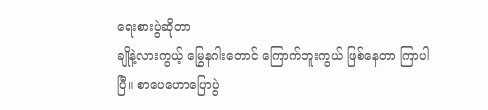ရေးစားပွဲဆိုတာ
ချိုနဲ့လားကွယ့် မြွေနဂါးတောင် ကြောက်ဘူးကွယ် ဖြစ်နေတာ ကြာပါပြီ။ စာပေဟောပြောပွဲ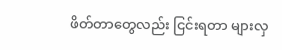ဖိတ်တာတွေလည်း ငြင်းရတာ များလှ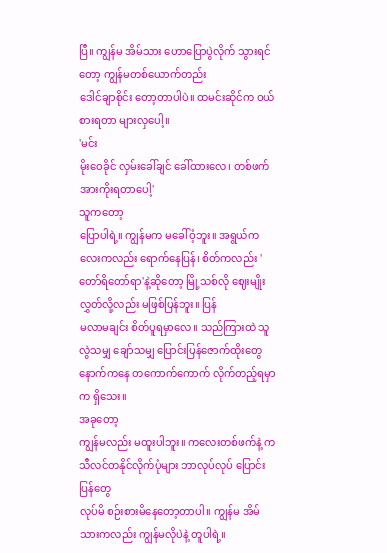ပြီ။ ကျွန်မ အိမ်သား ဟောပြောပွဲလိုက် သွားရင်တော့ ကျွန်မတစ်ယောက်တည်း
ဒေါင်ချာစိုင်း တော့တာပါပဲ။ ထမင်းဆိုင်က ဝယ်စားရတာ များလှပေါ့။
'မင်း
မိုးဝေခိုင် လှမ်းခေါ်ချင် ခေါ်ထားလေ၊ တစ်ဖက် အားကိုးရတာပေါ့'
သူကတော့
ပြောပါရဲ့။ ကျွန်မက မခေါ်ဝံ့ဘူး။ အရွယ်ကလေးကလည်း ရောက်နေပြန်၊ စိတ်ကလည်း 'တော်ရိတော်ရာ'နဲ့ဆိုတော့ မြို့သစ်လို ဈေးမျိုးလွှတ်လို့လည်း မဖြစ်ပြန်ဘူး။ ပြန်
မလာမချင်း စိတ်ပူရမှာလေ။ သည်ကြားထဲ သူ လွဲသမျှ ချော်သမျှ ပြောင်းပြန်ဇောက်ထိုးတွေ
နောက်ကနေ တကောက်ကောက် လိုက်တည့်ရမှာက ရှိသေး။
အခုတော့
ကျွန်မလည်း မထူးပါဘူး။ ကလေးတစ်ဖက်နဲ့ ကသီလင်တနိုင်လိုက်ပုံများ ဘာလုပ်လုပ် ပြောင်းပြန်တွေ
လုပ်မိ စဉ်းစားမိနေတော့တာပါ။ ကျွန်မ အိမ်သားကလည်း ကျွန်မလိုပဲနဲ့ တူပါရဲ့။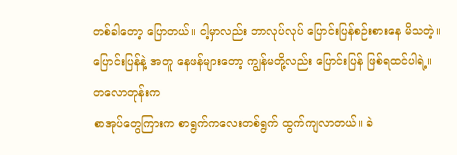တစ်ခါတော့ ပြောတယ်။ ငါ့မှာလည်း ဘာလုပ်လုပ် ပြောင်းပြန်စဉ်းစားနေ မိသတဲ့။
ပြောင်းပြန်နဲ့ အတူ နေဖန်များတော့ ကျွန်မတို့လည်း ပြောင်းပြန် ဖြစ်ရထင်ပါရဲ့။
တလောတုန်းက
စာအုပ်တွေကြားက စာရွက်ကလေးတစ်ရွက် ထွက်ကျလာတယ်။ ခဲ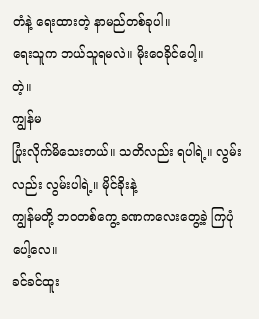တံနဲ့ ရေးထားတဲ့ နာမည်တစ်ခုပါ။
ရေးသူက ဘယ်သူရမလဲ။ မိုးဝေခိုင်ပေါ့။
တဲ့။
ကျွန်မ
ပြုံးလိုက်မိသေးတယ်။ သတိလည်း ရပါရဲ့။ လွမ်းလည်း လွမ်းပါရဲ့။ မိုင်ခိုးနဲ့
ကျွန်မတို့ ဘဝတစ်ကွေ့ ခဏကလေးတွေ့ခဲ့ ကြပုံပေါ့လေ။
ခင်ခင်ထူး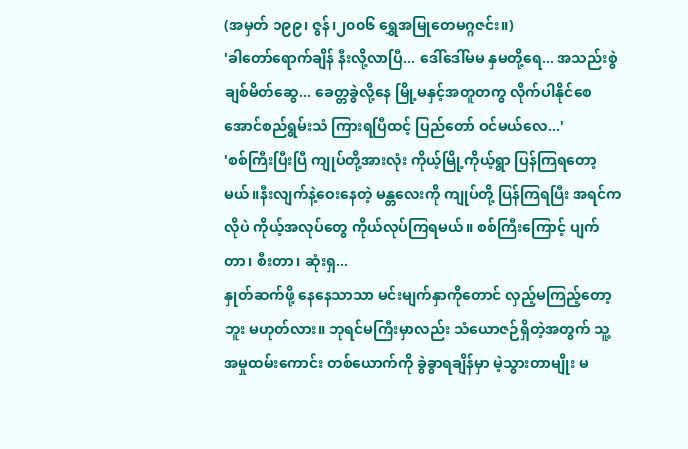(အမှတ် ၁၉၉၊ ဇွန်၊၂၀၀၆ ရွှေအမြုတေမဂ္ဂဇင်း။)
'ခါတော်ရောက်ချိန် နီးလို့လာပြီ... ဒေါ်ဒေါ်မမ နှမတို့ရေ... အသည်းစွဲ ချစ်မိတ်ဆွေ... ခေတ္တခွဲလို့နေ မြို့မနှင့်အတူတကွ လိုက်ပါနိုင်စေ အောင်စည်ရွမ်းသံ ကြားရပြီထင့် ပြည်တော် ဝင်မယ်လေ...'
'စစ်ကြီးပြီးပြီ ကျုပ်တို့အားလုံး ကိုယ့်မြို့ကိုယ့်ရွာ ပြန်ကြရတော့မယ်။နီးလျက်နဲ့ဝေးနေတဲ့ မန္တလေးကို ကျုပ်တို့ ပြန်ကြရပြီး အရင်ကလိုပဲ ကိုယ့်အလုပ်တွေ ကိုယ်လုပ်ကြရမယ်။ စစ်ကြီးကြောင့် ပျက်တာ၊ စီးတာ၊ ဆုံးရှ...
နှုတ်ဆက်ဖို့ နေနေသာသာ မင်းမျက်နှာကိုတောင် လှည့်မကြည့်တော့ဘူး မဟုတ်လား။ ဘုရင်မကြီးမှာလည်း သံယောဇဉ်ရှိတဲ့အတွက် သူ့အမှုထမ်းကောင်း တစ်ယောက်ကို ခွဲခွာရချိန်မှာ မဲ့သွားတာမျိုး မ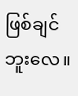ဖြစ်ချင်ဘူးလေ။